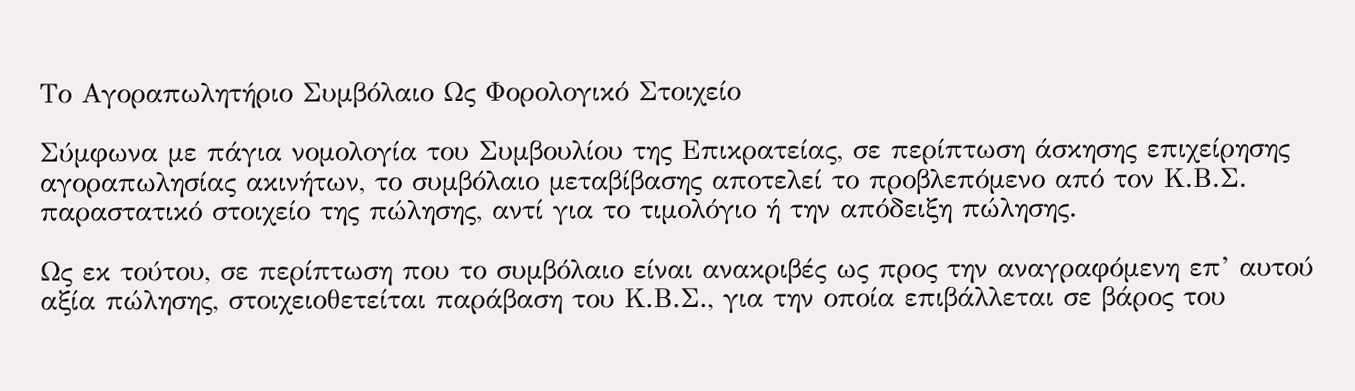Το Αγοραπωλητήριο Συμβόλαιο Ως Φορολογικό Στοιχείο

Σύμφωνα με πάγια νομολογία του Συμβουλίου της Επικρατείας, σε περίπτωση άσκησης επιχείρησης αγοραπωλησίας ακινήτων, το συμβόλαιο μεταβίβασης αποτελεί το προβλεπόμενο από τον Κ.Β.Σ. παραστατικό στοιχείο της πώλησης, αντί για το τιμολόγιο ή την απόδειξη πώλησης.

Ως εκ τούτου, σε περίπτωση που το συμβόλαιο είναι ανακριβές ως προς την αναγραφόμενη επ’ αυτού αξία πώλησης, στοιχειοθετείται παράβαση του Κ.Β.Σ., για την οποία επιβάλλεται σε βάρος του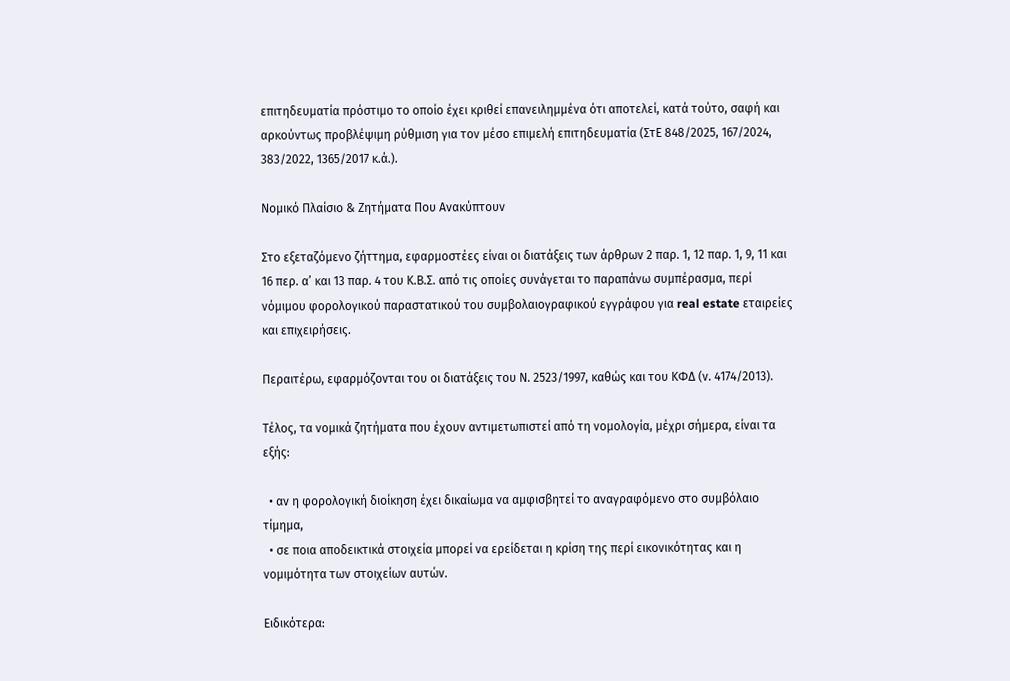επιτηδευματία πρόστιμο το οποίο έχει κριθεί επανειλημμένα ότι αποτελεί, κατά τούτο, σαφή και αρκούντως προβλέψιμη ρύθμιση για τον μέσο επιμελή επιτηδευματία (ΣτΕ 848/2025, 167/2024, 383/2022, 1365/2017 κ.ά.).

Νομικό Πλαίσιο & Ζητήματα Που Ανακύπτουν

Στο εξεταζόμενο ζήττημα, εφαρμοστέες είναι οι διατάξεις των άρθρων 2 παρ. 1, 12 παρ. 1, 9, 11 και 16 περ. α’ και 13 παρ. 4 του Κ.Β.Σ. από τις οποίες συνάγεται το παραπάνω συμπέρασμα, περί νόμιμου φορολογικού παραστατικού του συμβολαιογραφικού εγγράφου για real estate εταιρείες και επιχειρήσεις.

Περαιτέρω, εφαρμόζονται του οι διατάξεις του Ν. 2523/1997, καθώς και του ΚΦΔ (ν. 4174/2013).

Τέλος, τα νομικά ζητήματα που έχουν αντιμετωπιστεί από τη νομολογία, μέχρι σήμερα, είναι τα εξής:

  • αν η φορολογική διοίκηση έχει δικαίωμα να αμφισβητεί το αναγραφόμενο στο συμβόλαιο τίμημα,
  • σε ποια αποδεικτικά στοιχεία μπορεί να ερείδεται η κρίση της περί εικονικότητας και η νομιμότητα των στοιχείων αυτών.

Ειδικότερα: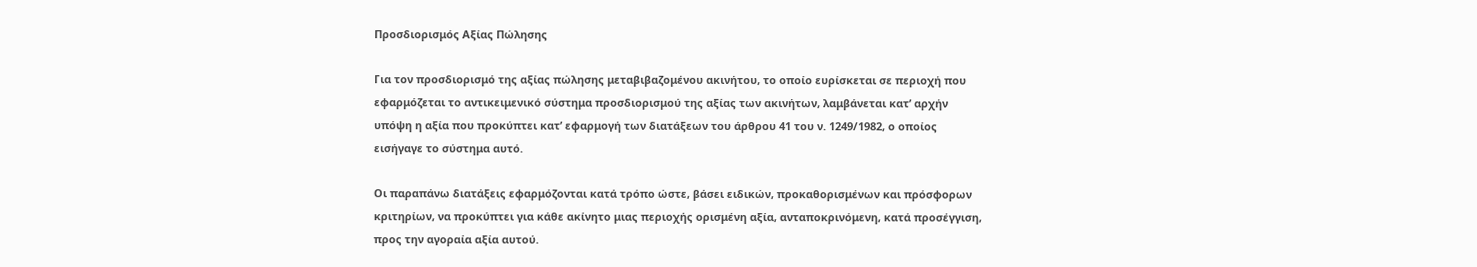Προσδιορισμός Αξίας Πώλησης

Για τον προσδιορισμό της αξίας πώλησης μεταβιβαζομένου ακινήτου, το οποίο ευρίσκεται σε περιοχή που εφαρμόζεται το αντικειμενικό σύστημα προσδιορισμού της αξίας των ακινήτων, λαμβάνεται κατ’ αρχήν υπόψη η αξία που προκύπτει κατ’ εφαρμογή των διατάξεων του άρθρου 41 του ν. 1249/1982, ο οποίος εισήγαγε το σύστημα αυτό.

Οι παραπάνω διατάξεις εφαρμόζονται κατά τρόπο ώστε, βάσει ειδικών, προκαθορισμένων και πρόσφορων κριτηρίων, να προκύπτει για κάθε ακίνητο μιας περιοχής ορισμένη αξία, ανταποκρινόμενη, κατά προσέγγιση, προς την αγοραία αξία αυτού.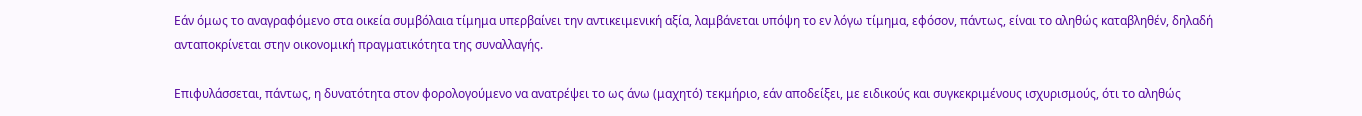Εάν όμως το αναγραφόμενο στα οικεία συμβόλαια τίμημα υπερβαίνει την αντικειμενική αξία, λαμβάνεται υπόψη το εν λόγω τίμημα, εφόσον, πάντως, είναι το αληθώς καταβληθέν, δηλαδή ανταποκρίνεται στην οικονομική πραγματικότητα της συναλλαγής.

Επιφυλάσσεται, πάντως, η δυνατότητα στον φορολογούμενο να ανατρέψει το ως άνω (μαχητό) τεκμήριο, εάν αποδείξει, με ειδικούς και συγκεκριμένους ισχυρισμούς, ότι το αληθώς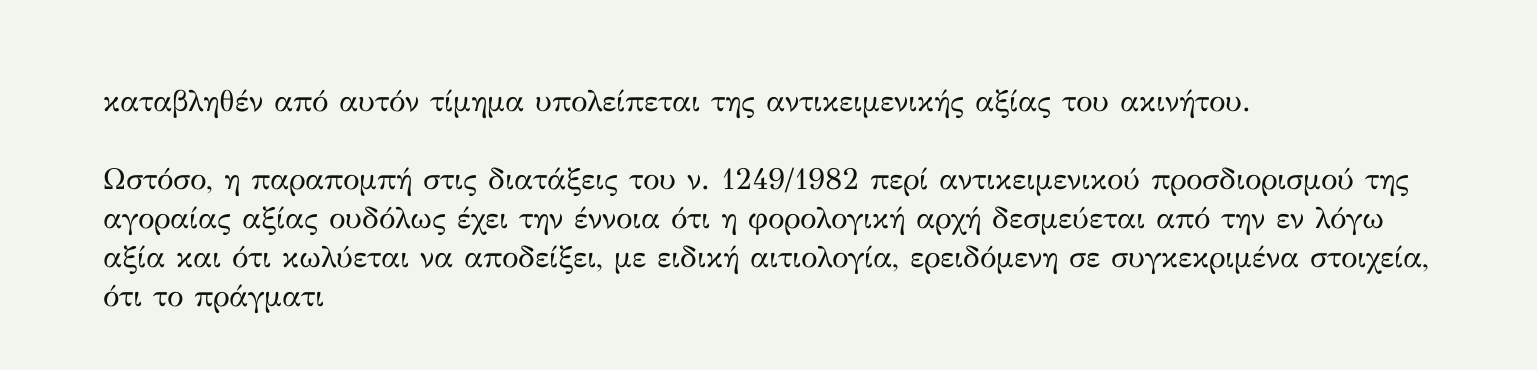καταβληθέν από αυτόν τίμημα υπολείπεται της αντικειμενικής αξίας του ακινήτου.

Ωστόσο, η παραπομπή στις διατάξεις του ν. 1249/1982 περί αντικειμενικού προσδιορισμού της αγοραίας αξίας ουδόλως έχει την έννοια ότι η φορολογική αρχή δεσμεύεται από την εν λόγω αξία και ότι κωλύεται να αποδείξει, με ειδική αιτιολογία, ερειδόμενη σε συγκεκριμένα στοιχεία, ότι το πράγματι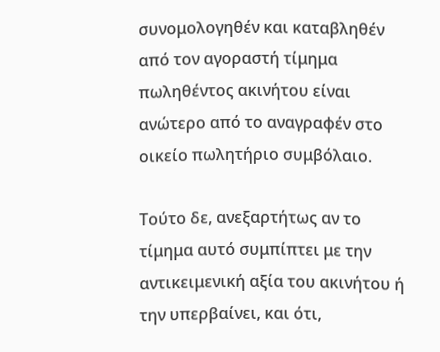συνομολογηθέν και καταβληθέν από τον αγοραστή τίμημα πωληθέντος ακινήτου είναι ανώτερο από το αναγραφέν στο οικείο πωλητήριο συμβόλαιο.

Τούτο δε, ανεξαρτήτως αν το τίμημα αυτό συμπίπτει με την αντικειμενική αξία του ακινήτου ή την υπερβαίνει, και ότι,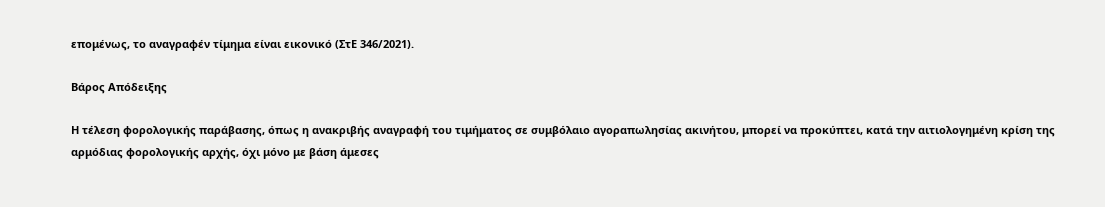επομένως, το αναγραφέν τίμημα είναι εικονικό (ΣτΕ 346/2021).

Βάρος Απόδειξης

Η τέλεση φορολογικής παράβασης, όπως η ανακριβής αναγραφή του τιμήματος σε συμβόλαιο αγοραπωλησίας ακινήτου, μπορεί να προκύπτει, κατά την αιτιολογημένη κρίση της αρμόδιας φορολογικής αρχής, όχι μόνο με βάση άμεσες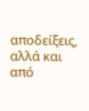αποδείξεις, αλλά και από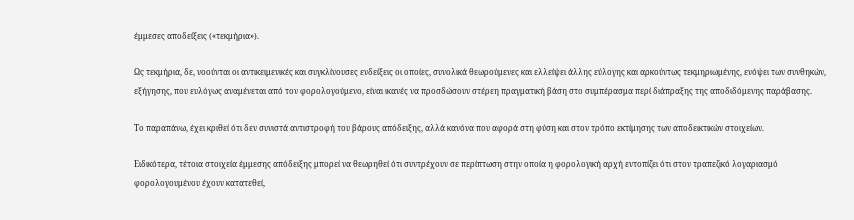έμμεσες αποδείξεις («τεκμήρια»).

Ως τεκμήρια, δε, νοούνται οι αντικειμενικές και συγκλίνουσες ενδείξεις οι οποίες, συνολικά θεωρούμενες και ελλείψει άλλης εύλογης και αρκούντως τεκμηριωμένης, ενόψει των συνθηκών, εξήγησης, που ευλόγως αναμένεται από τον φορολογούμενο, είναι ικανές να προσδώσουν στέρεη πραγματική βάση στο συμπέρασμα περί διάπραξης της αποδιδόμενης παράβασης.

Το παραπάνω, έχει κριθεί ότι δεν συνιστά αντιστροφή του βάρους απόδειξης, αλλά κανόνα που αφορά στη φύση και στον τρόπο εκτίμησης των αποδεικτικών στοιχείων.

Ειδικότερα, τέτοια στοιχεία έμμεσης απόδειξης μπορεί να θεωρηθεί ότι συντρέχουν σε περίπτωση στην οποία η φορολογική αρχή εντοπίζει ότι στον τραπεζικό λογαριασμό φορολογουμένου έχουν κατατεθεί,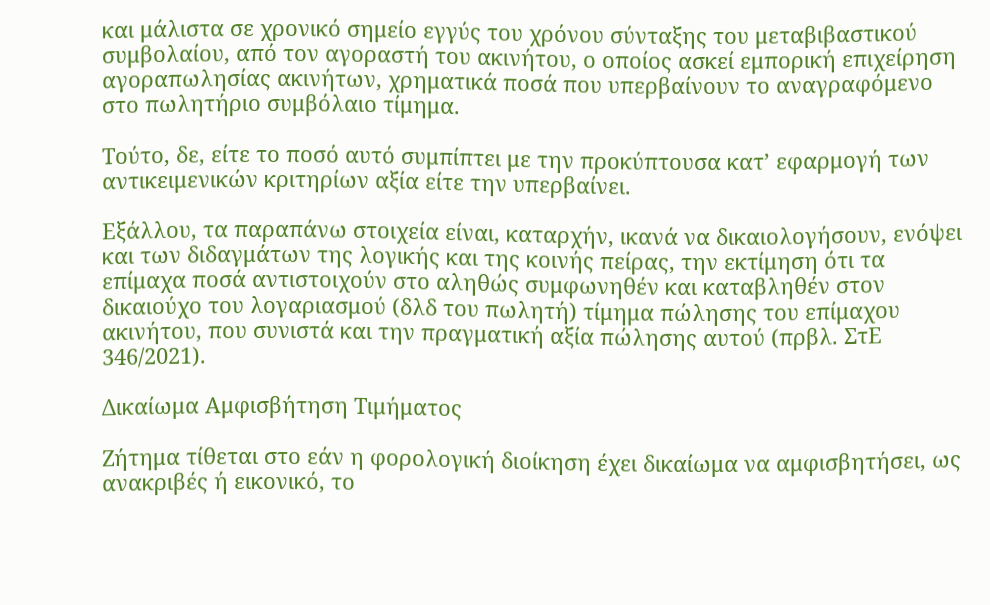και μάλιστα σε χρονικό σημείο εγγύς του χρόνου σύνταξης του μεταβιβαστικού συμβολαίου, από τον αγοραστή του ακινήτου, ο οποίος ασκεί εμπορική επιχείρηση αγοραπωλησίας ακινήτων, χρηματικά ποσά που υπερβαίνουν το αναγραφόμενο στο πωλητήριο συμβόλαιο τίμημα.

Τούτο, δε, είτε το ποσό αυτό συμπίπτει με την προκύπτουσα κατ’ εφαρμογή των αντικειμενικών κριτηρίων αξία είτε την υπερβαίνει.

Εξάλλου, τα παραπάνω στοιχεία είναι, καταρχήν, ικανά να δικαιολογήσουν, ενόψει και των διδαγμάτων της λογικής και της κοινής πείρας, την εκτίμηση ότι τα επίμαχα ποσά αντιστοιχούν στο αληθώς συμφωνηθέν και καταβληθέν στον δικαιούχο του λογαριασμού (δλδ του πωλητή) τίμημα πώλησης του επίμαχου ακινήτου, που συνιστά και την πραγματική αξία πώλησης αυτού (πρβλ. ΣτΕ 346/2021).

Δικαίωμα Αμφισβήτηση Τιμήματος

Ζήτημα τίθεται στο εάν η φορολογική διοίκηση έχει δικαίωμα να αμφισβητήσει, ως ανακριβές ή εικονικό, το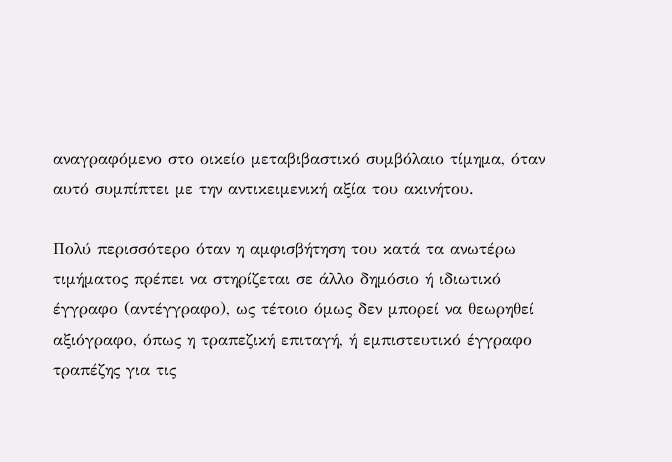αναγραφόμενο στο οικείο μεταβιβαστικό συμβόλαιο τίμημα, όταν αυτό συμπίπτει με την αντικειμενική αξία του ακινήτου.

Πολύ περισσότερο όταν η αμφισβήτηση του κατά τα ανωτέρω τιμήματος πρέπει να στηρίζεται σε άλλο δημόσιο ή ιδιωτικό έγγραφο (αντέγγραφο), ως τέτοιο όμως δεν μπορεί να θεωρηθεί αξιόγραφο, όπως η τραπεζική επιταγή, ή εμπιστευτικό έγγραφο τραπέζης για τις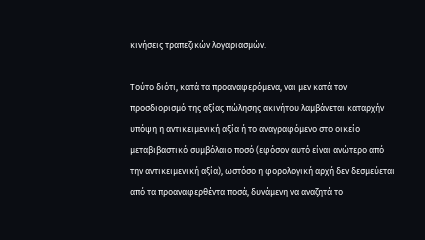κινήσεις τραπεζικών λογαριασμών.

Τούτο διότι, κατά τα προαναφερόμενα, ναι μεν κατά τον προσδιορισμό της αξίας πώλησης ακινήτου λαμβάνεται καταρχήν υπόψη η αντικειμενική αξία ή το αναγραφόμενο στο οικείο μεταβιβαστικό συμβόλαιο ποσό (εφόσον αυτό είναι ανώτερο από την αντικειμενική αξία), ωστόσο η φορολογική αρχή δεν δεσμεύεται από τα προαναφερθέντα ποσά, δυνάμενη να αναζητά το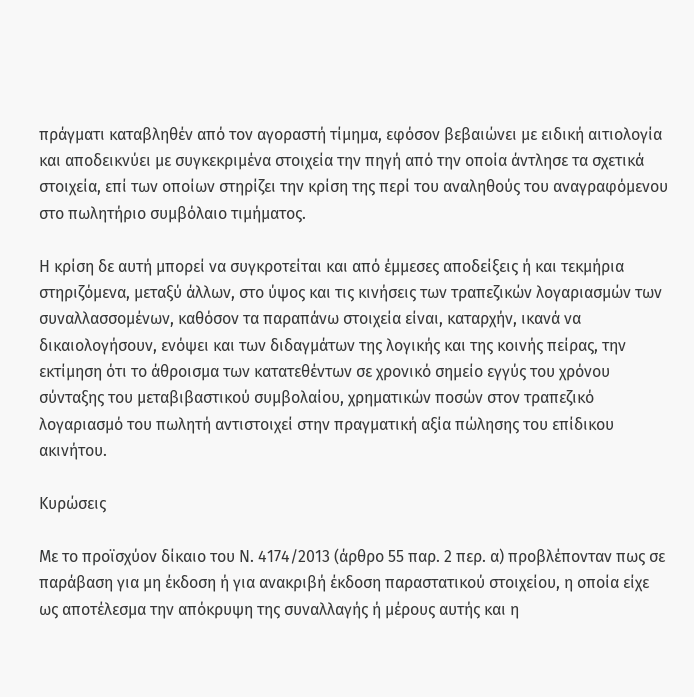πράγματι καταβληθέν από τον αγοραστή τίμημα, εφόσον βεβαιώνει με ειδική αιτιολογία και αποδεικνύει με συγκεκριμένα στοιχεία την πηγή από την οποία άντλησε τα σχετικά στοιχεία, επί των οποίων στηρίζει την κρίση της περί του αναληθούς του αναγραφόμενου στο πωλητήριο συμβόλαιο τιμήματος.

Η κρίση δε αυτή μπορεί να συγκροτείται και από έμμεσες αποδείξεις ή και τεκμήρια στηριζόμενα, μεταξύ άλλων, στο ύψος και τις κινήσεις των τραπεζικών λογαριασμών των συναλλασσομένων, καθόσον τα παραπάνω στοιχεία είναι, καταρχήν, ικανά να δικαιολογήσουν, ενόψει και των διδαγμάτων της λογικής και της κοινής πείρας, την εκτίμηση ότι το άθροισμα των κατατεθέντων σε χρονικό σημείο εγγύς του χρόνου σύνταξης του μεταβιβαστικού συμβολαίου, χρηματικών ποσών στον τραπεζικό λογαριασμό του πωλητή αντιστοιχεί στην πραγματική αξία πώλησης του επίδικου ακινήτου.

Κυρώσεις

Με το προϊσχύον δίκαιο του Ν. 4174/2013 (άρθρο 55 παρ. 2 περ. α) προβλέπονταν πως σε παράβαση για μη έκδοση ή για ανακριβή έκδοση παραστατικού στοιχείου, η οποία είχε ως αποτέλεσμα την απόκρυψη της συναλλαγής ή μέρους αυτής και η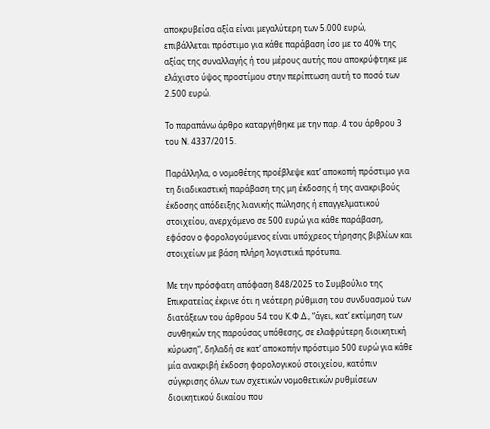αποκρυβείσα αξία είναι μεγαλύτερη των 5.000 ευρώ, επιβάλλεται πρόστιμο για κάθε παράβαση ίσο με το 40% της αξίας της συναλλαγής ή του μέρους αυτής που αποκρύφτηκε με ελάχιστο ύψος προστίμου στην περίπτωση αυτή το ποσό των 2.500 ευρώ.

Το παραπάνω άρθρο καταργήθηκε με την παρ. 4 του άρθρου 3 του Ν. 4337/2015.

Παράλληλα, ο νομοθέτης προέβλεψε κατ’ αποκοπή πρόστιμο για τη διαδικαστική παράβαση της μη έκδοσης ή της ανακριβούς έκδοσης απόδειξης λιανικής πώλησης ή επαγγελματικού στοιχείου, ανερχόμενο σε 500 ευρώ για κάθε παράβαση, εφόσον ο φορολογούμενος είναι υπόχρεος τήρησης βιβλίων και στοιχείων με βάση πλήρη λογιστικά πρότυπα.

Με την πρόσφατη απόφαση 848/2025 το Συμβούλιο της Επικρατείας έκρινε ότι η νεότερη ρύθμιση του συνδυασμού των διατάξεων του άρθρου 54 του Κ.Φ.Δ., “άγει, κατ’ εκτίμηση των συνθηκών της παρούσας υπόθεσης, σε ελαφρύτερη διοικητική κύρωση“, δηλαδή σε κατ’ αποκοπήν πρόστιμο 500 ευρώ για κάθε μία ανακριβή έκδοση φορολογικού στοιχείου, κατόπιν σύγκρισης όλων των σχετικών νομοθετικών ρυθμίσεων διοικητικού δικαίου που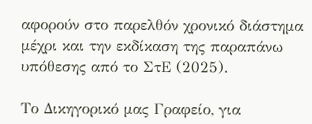αφορούν στο παρελθόν χρονικό διάστημα μέχρι και την εκδίκαση της παραπάνω υπόθεσης από το ΣτΕ (2025).

Το Δικηγορικό μας Γραφείο, για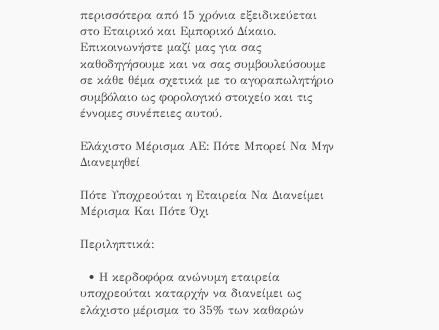περισσότερα από 15 χρόνια εξειδικεύεται στο Εταιρικό και Εμπορικό Δίκαιο. Επικοινωνήστε μαζί μας για σας καθοδηγήσουμε και να σας συμβουλεύσουμε σε κάθε θέμα σχετικά με το αγοραπωλητήριο συμβόλαιο ως φορολογικό στοιχείο και τις έννομες συνέπειες αυτού.

Ελάχιστο Μέρισμα ΑΕ: Πότε Μπορεί Να Μην Διανεμηθεί

Πότε Υποχρεούται η Εταιρεία Να Διανείμει Μέρισμα Και Πότε Όχι

Περιληπτικά:

  • Η κερδοφόρα ανώνυμη εταιρεία υποχρεούται καταρχήν να διανείμει ως ελάχιστο μέρισμα το 35% των καθαρών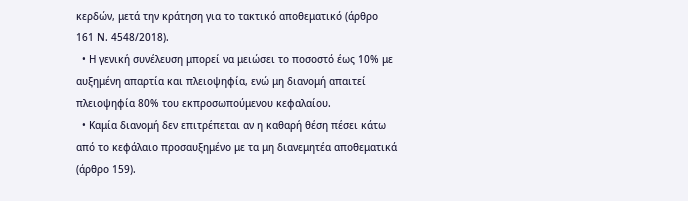κερδών, μετά την κράτηση για το τακτικό αποθεματικό (άρθρο 161 Ν. 4548/2018).
  • Η γενική συνέλευση μπορεί να μειώσει το ποσοστό έως 10% με αυξημένη απαρτία και πλειοψηφία, ενώ μη διανομή απαιτεί πλειοψηφία 80% του εκπροσωπούμενου κεφαλαίου.
  • Καμία διανομή δεν επιτρέπεται αν η καθαρή θέση πέσει κάτω από το κεφάλαιο προσαυξημένο με τα μη διανεμητέα αποθεματικά (άρθρο 159).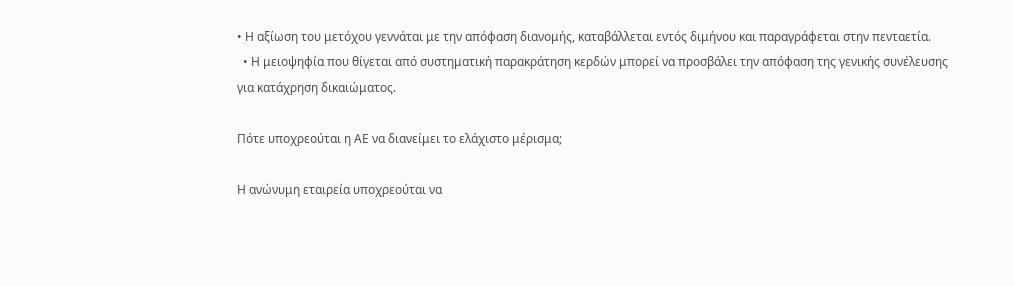• Η αξίωση του μετόχου γεννάται με την απόφαση διανομής, καταβάλλεται εντός διμήνου και παραγράφεται στην πενταετία.
  • Η μειοψηφία που θίγεται από συστηματική παρακράτηση κερδών μπορεί να προσβάλει την απόφαση της γενικής συνέλευσης για κατάχρηση δικαιώματος.

Πότε υποχρεούται η ΑΕ να διανείμει το ελάχιστο μέρισμα;

Η ανώνυμη εταιρεία υποχρεούται να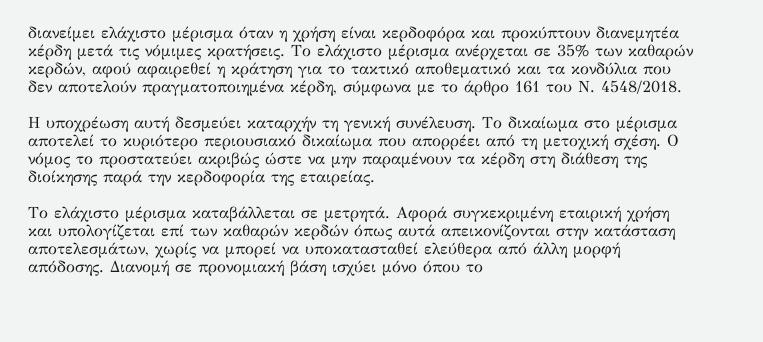διανείμει ελάχιστο μέρισμα όταν η χρήση είναι κερδοφόρα και προκύπτουν διανεμητέα κέρδη μετά τις νόμιμες κρατήσεις. Το ελάχιστο μέρισμα ανέρχεται σε 35% των καθαρών κερδών, αφού αφαιρεθεί η κράτηση για το τακτικό αποθεματικό και τα κονδύλια που δεν αποτελούν πραγματοποιημένα κέρδη, σύμφωνα με το άρθρο 161 του Ν. 4548/2018.

Η υποχρέωση αυτή δεσμεύει καταρχήν τη γενική συνέλευση. Το δικαίωμα στο μέρισμα αποτελεί το κυριότερο περιουσιακό δικαίωμα που απορρέει από τη μετοχική σχέση. Ο νόμος το προστατεύει ακριβώς ώστε να μην παραμένουν τα κέρδη στη διάθεση της διοίκησης παρά την κερδοφορία της εταιρείας.

Το ελάχιστο μέρισμα καταβάλλεται σε μετρητά. Αφορά συγκεκριμένη εταιρική χρήση και υπολογίζεται επί των καθαρών κερδών όπως αυτά απεικονίζονται στην κατάσταση αποτελεσμάτων, χωρίς να μπορεί να υποκατασταθεί ελεύθερα από άλλη μορφή απόδοσης. Διανομή σε προνομιακή βάση ισχύει μόνο όπου το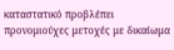καταστατικό προβλέπει προνομιούχες μετοχές με δικαίωμα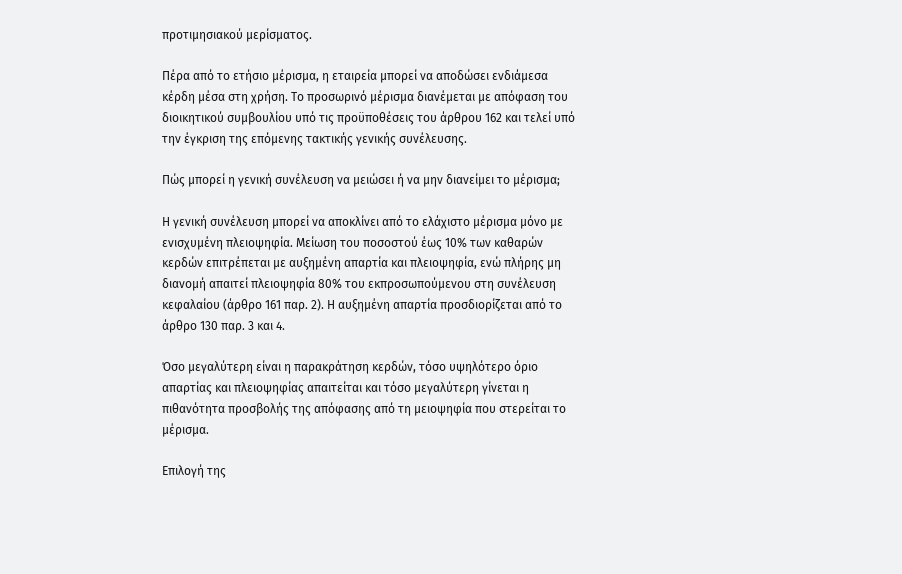προτιμησιακού μερίσματος.

Πέρα από το ετήσιο μέρισμα, η εταιρεία μπορεί να αποδώσει ενδιάμεσα κέρδη μέσα στη χρήση. Το προσωρινό μέρισμα διανέμεται με απόφαση του διοικητικού συμβουλίου υπό τις προϋποθέσεις του άρθρου 162 και τελεί υπό την έγκριση της επόμενης τακτικής γενικής συνέλευσης.

Πώς μπορεί η γενική συνέλευση να μειώσει ή να μην διανείμει το μέρισμα;

Η γενική συνέλευση μπορεί να αποκλίνει από το ελάχιστο μέρισμα μόνο με ενισχυμένη πλειοψηφία. Μείωση του ποσοστού έως 10% των καθαρών κερδών επιτρέπεται με αυξημένη απαρτία και πλειοψηφία, ενώ πλήρης μη διανομή απαιτεί πλειοψηφία 80% του εκπροσωπούμενου στη συνέλευση κεφαλαίου (άρθρο 161 παρ. 2). Η αυξημένη απαρτία προσδιορίζεται από το άρθρο 130 παρ. 3 και 4.

Όσο μεγαλύτερη είναι η παρακράτηση κερδών, τόσο υψηλότερο όριο απαρτίας και πλειοψηφίας απαιτείται και τόσο μεγαλύτερη γίνεται η πιθανότητα προσβολής της απόφασης από τη μειοψηφία που στερείται το μέρισμα.

Επιλογή της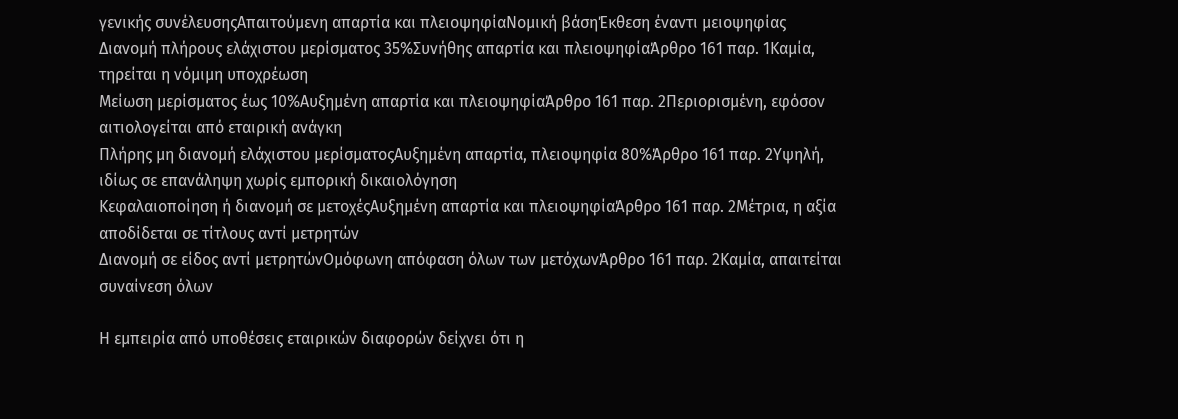γενικής συνέλευσηςΑπαιτούμενη απαρτία και πλειοψηφίαΝομική βάσηΈκθεση έναντι μειοψηφίας
Διανομή πλήρους ελάχιστου μερίσματος 35%Συνήθης απαρτία και πλειοψηφίαΆρθρο 161 παρ. 1Καμία, τηρείται η νόμιμη υποχρέωση
Μείωση μερίσματος έως 10%Αυξημένη απαρτία και πλειοψηφίαΆρθρο 161 παρ. 2Περιορισμένη, εφόσον αιτιολογείται από εταιρική ανάγκη
Πλήρης μη διανομή ελάχιστου μερίσματοςΑυξημένη απαρτία, πλειοψηφία 80%Άρθρο 161 παρ. 2Υψηλή, ιδίως σε επανάληψη χωρίς εμπορική δικαιολόγηση
Κεφαλαιοποίηση ή διανομή σε μετοχέςΑυξημένη απαρτία και πλειοψηφίαΆρθρο 161 παρ. 2Μέτρια, η αξία αποδίδεται σε τίτλους αντί μετρητών
Διανομή σε είδος αντί μετρητώνΟμόφωνη απόφαση όλων των μετόχωνΆρθρο 161 παρ. 2Καμία, απαιτείται συναίνεση όλων

Η εμπειρία από υποθέσεις εταιρικών διαφορών δείχνει ότι η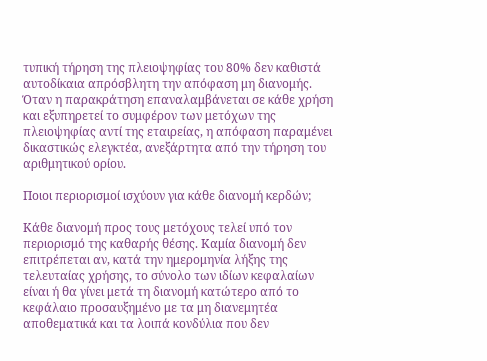τυπική τήρηση της πλειοψηφίας του 80% δεν καθιστά αυτοδίκαια απρόσβλητη την απόφαση μη διανομής. Όταν η παρακράτηση επαναλαμβάνεται σε κάθε χρήση και εξυπηρετεί το συμφέρον των μετόχων της πλειοψηφίας αντί της εταιρείας, η απόφαση παραμένει δικαστικώς ελεγκτέα, ανεξάρτητα από την τήρηση του αριθμητικού ορίου.

Ποιοι περιορισμοί ισχύουν για κάθε διανομή κερδών;

Κάθε διανομή προς τους μετόχους τελεί υπό τον περιορισμό της καθαρής θέσης. Καμία διανομή δεν επιτρέπεται αν, κατά την ημερομηνία λήξης της τελευταίας χρήσης, το σύνολο των ιδίων κεφαλαίων είναι ή θα γίνει μετά τη διανομή κατώτερο από το κεφάλαιο προσαυξημένο με τα μη διανεμητέα αποθεματικά και τα λοιπά κονδύλια που δεν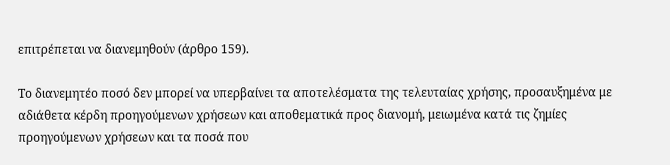επιτρέπεται να διανεμηθούν (άρθρο 159).

Το διανεμητέο ποσό δεν μπορεί να υπερβαίνει τα αποτελέσματα της τελευταίας χρήσης, προσαυξημένα με αδιάθετα κέρδη προηγούμενων χρήσεων και αποθεματικά προς διανομή, μειωμένα κατά τις ζημίες προηγούμενων χρήσεων και τα ποσά που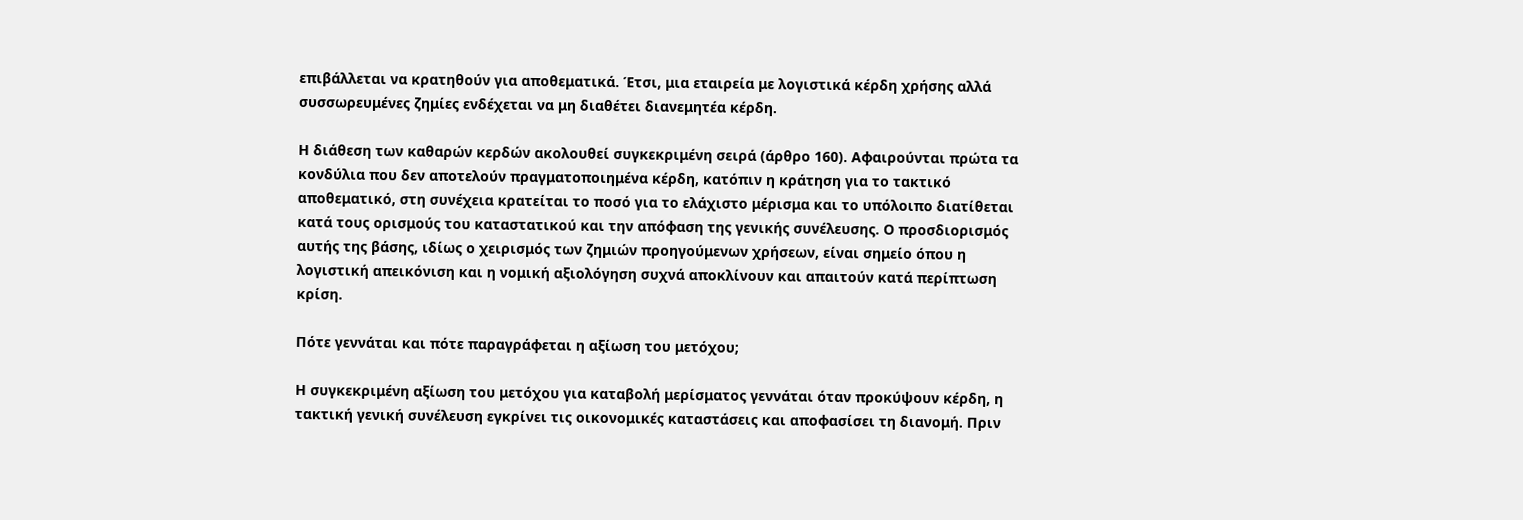επιβάλλεται να κρατηθούν για αποθεματικά. Έτσι, μια εταιρεία με λογιστικά κέρδη χρήσης αλλά συσσωρευμένες ζημίες ενδέχεται να μη διαθέτει διανεμητέα κέρδη.

Η διάθεση των καθαρών κερδών ακολουθεί συγκεκριμένη σειρά (άρθρο 160). Αφαιρούνται πρώτα τα κονδύλια που δεν αποτελούν πραγματοποιημένα κέρδη, κατόπιν η κράτηση για το τακτικό αποθεματικό, στη συνέχεια κρατείται το ποσό για το ελάχιστο μέρισμα και το υπόλοιπο διατίθεται κατά τους ορισμούς του καταστατικού και την απόφαση της γενικής συνέλευσης. Ο προσδιορισμός αυτής της βάσης, ιδίως ο χειρισμός των ζημιών προηγούμενων χρήσεων, είναι σημείο όπου η λογιστική απεικόνιση και η νομική αξιολόγηση συχνά αποκλίνουν και απαιτούν κατά περίπτωση κρίση.

Πότε γεννάται και πότε παραγράφεται η αξίωση του μετόχου;

Η συγκεκριμένη αξίωση του μετόχου για καταβολή μερίσματος γεννάται όταν προκύψουν κέρδη, η τακτική γενική συνέλευση εγκρίνει τις οικονομικές καταστάσεις και αποφασίσει τη διανομή. Πριν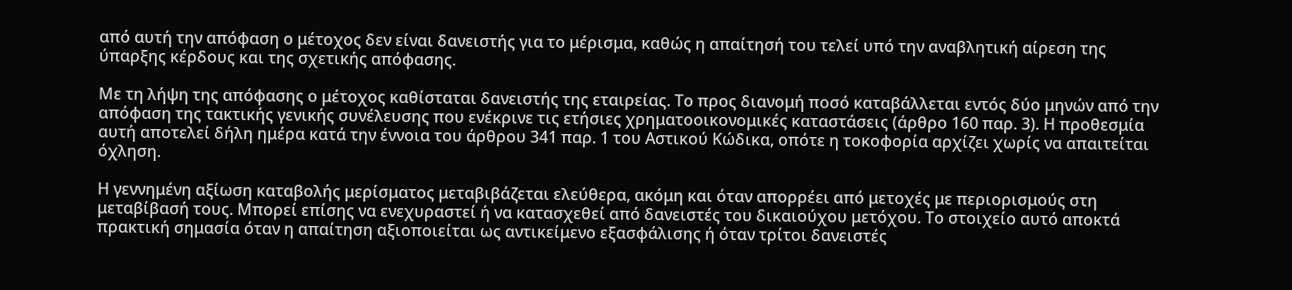από αυτή την απόφαση ο μέτοχος δεν είναι δανειστής για το μέρισμα, καθώς η απαίτησή του τελεί υπό την αναβλητική αίρεση της ύπαρξης κέρδους και της σχετικής απόφασης.

Με τη λήψη της απόφασης ο μέτοχος καθίσταται δανειστής της εταιρείας. Το προς διανομή ποσό καταβάλλεται εντός δύο μηνών από την απόφαση της τακτικής γενικής συνέλευσης που ενέκρινε τις ετήσιες χρηματοοικονομικές καταστάσεις (άρθρο 160 παρ. 3). Η προθεσμία αυτή αποτελεί δήλη ημέρα κατά την έννοια του άρθρου 341 παρ. 1 του Αστικού Κώδικα, οπότε η τοκοφορία αρχίζει χωρίς να απαιτείται όχληση.

Η γεννημένη αξίωση καταβολής μερίσματος μεταβιβάζεται ελεύθερα, ακόμη και όταν απορρέει από μετοχές με περιορισμούς στη μεταβίβασή τους. Μπορεί επίσης να ενεχυραστεί ή να κατασχεθεί από δανειστές του δικαιούχου μετόχου. Το στοιχείο αυτό αποκτά πρακτική σημασία όταν η απαίτηση αξιοποιείται ως αντικείμενο εξασφάλισης ή όταν τρίτοι δανειστές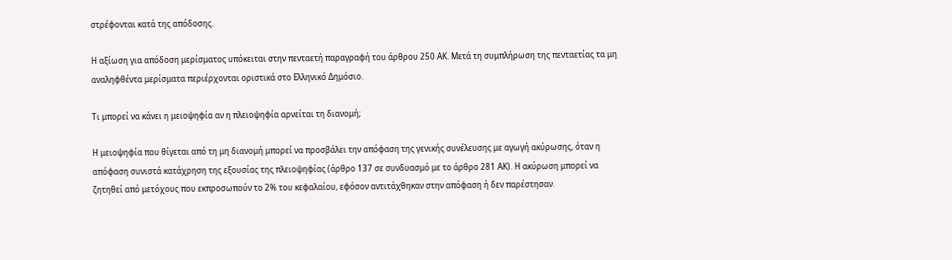στρέφονται κατά της απόδοσης.

Η αξίωση για απόδοση μερίσματος υπόκειται στην πενταετή παραγραφή του άρθρου 250 ΑΚ. Μετά τη συμπλήρωση της πενταετίας τα μη αναληφθέντα μερίσματα περιέρχονται οριστικά στο Ελληνικό Δημόσιο.

Τι μπορεί να κάνει η μειοψηφία αν η πλειοψηφία αρνείται τη διανομή;

Η μειοψηφία που θίγεται από τη μη διανομή μπορεί να προσβάλει την απόφαση της γενικής συνέλευσης με αγωγή ακύρωσης, όταν η απόφαση συνιστά κατάχρηση της εξουσίας της πλειοψηφίας (άρθρο 137 σε συνδυασμό με το άρθρο 281 ΑΚ). Η ακύρωση μπορεί να ζητηθεί από μετόχους που εκπροσωπούν το 2% του κεφαλαίου, εφόσον αντιτάχθηκαν στην απόφαση ή δεν παρέστησαν.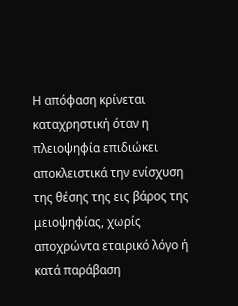Η απόφαση κρίνεται καταχρηστική όταν η πλειοψηφία επιδιώκει αποκλειστικά την ενίσχυση της θέσης της εις βάρος της μειοψηφίας, χωρίς αποχρώντα εταιρικό λόγο ή κατά παράβαση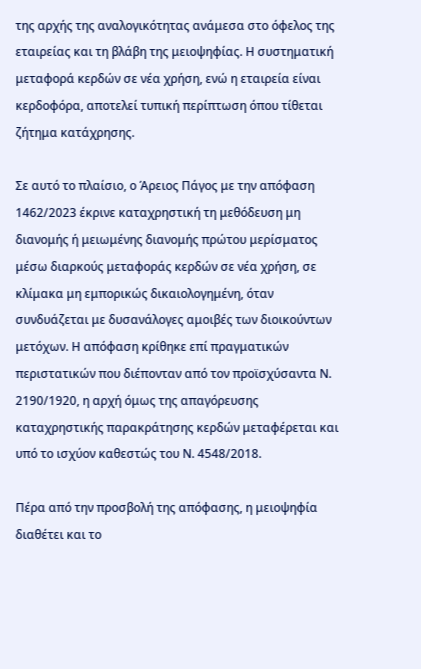της αρχής της αναλογικότητας ανάμεσα στο όφελος της εταιρείας και τη βλάβη της μειοψηφίας. Η συστηματική μεταφορά κερδών σε νέα χρήση, ενώ η εταιρεία είναι κερδοφόρα, αποτελεί τυπική περίπτωση όπου τίθεται ζήτημα κατάχρησης.

Σε αυτό το πλαίσιο, ο Άρειος Πάγος με την απόφαση 1462/2023 έκρινε καταχρηστική τη μεθόδευση μη διανομής ή μειωμένης διανομής πρώτου μερίσματος μέσω διαρκούς μεταφοράς κερδών σε νέα χρήση, σε κλίμακα μη εμπορικώς δικαιολογημένη, όταν συνδυάζεται με δυσανάλογες αμοιβές των διοικούντων μετόχων. Η απόφαση κρίθηκε επί πραγματικών περιστατικών που διέπονταν από τον προϊσχύσαντα Ν. 2190/1920, η αρχή όμως της απαγόρευσης καταχρηστικής παρακράτησης κερδών μεταφέρεται και υπό το ισχύον καθεστώς του Ν. 4548/2018.

Πέρα από την προσβολή της απόφασης, η μειοψηφία διαθέτει και το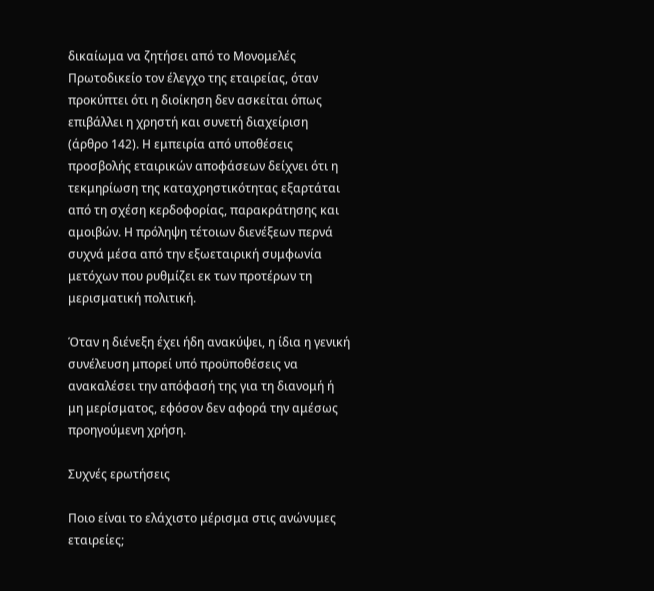δικαίωμα να ζητήσει από το Μονομελές Πρωτοδικείο τον έλεγχο της εταιρείας, όταν προκύπτει ότι η διοίκηση δεν ασκείται όπως επιβάλλει η χρηστή και συνετή διαχείριση (άρθρο 142). Η εμπειρία από υποθέσεις προσβολής εταιρικών αποφάσεων δείχνει ότι η τεκμηρίωση της καταχρηστικότητας εξαρτάται από τη σχέση κερδοφορίας, παρακράτησης και αμοιβών. Η πρόληψη τέτοιων διενέξεων περνά συχνά μέσα από την εξωεταιρική συμφωνία μετόχων που ρυθμίζει εκ των προτέρων τη μερισματική πολιτική.

Όταν η διένεξη έχει ήδη ανακύψει, η ίδια η γενική συνέλευση μπορεί υπό προϋποθέσεις να ανακαλέσει την απόφασή της για τη διανομή ή μη μερίσματος, εφόσον δεν αφορά την αμέσως προηγούμενη χρήση.

Συχνές ερωτήσεις

Ποιο είναι το ελάχιστο μέρισμα στις ανώνυμες εταιρείες;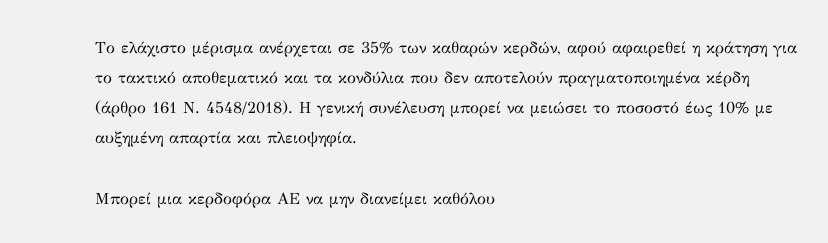Το ελάχιστο μέρισμα ανέρχεται σε 35% των καθαρών κερδών, αφού αφαιρεθεί η κράτηση για το τακτικό αποθεματικό και τα κονδύλια που δεν αποτελούν πραγματοποιημένα κέρδη (άρθρο 161 Ν. 4548/2018). Η γενική συνέλευση μπορεί να μειώσει το ποσοστό έως 10% με αυξημένη απαρτία και πλειοψηφία.

Μπορεί μια κερδοφόρα ΑΕ να μην διανείμει καθόλου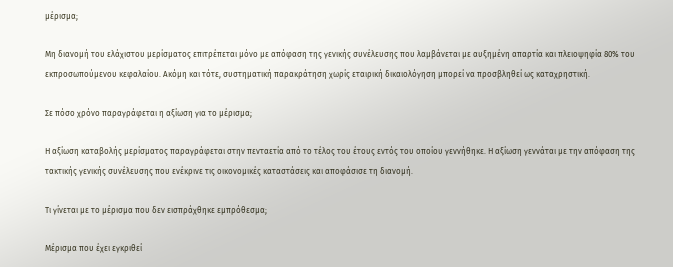μέρισμα;

Μη διανομή του ελάχιστου μερίσματος επιτρέπεται μόνο με απόφαση της γενικής συνέλευσης που λαμβάνεται με αυξημένη απαρτία και πλειοψηφία 80% του εκπροσωπούμενου κεφαλαίου. Ακόμη και τότε, συστηματική παρακράτηση χωρίς εταιρική δικαιολόγηση μπορεί να προσβληθεί ως καταχρηστική.

Σε πόσο χρόνο παραγράφεται η αξίωση για το μέρισμα;

Η αξίωση καταβολής μερίσματος παραγράφεται στην πενταετία από το τέλος του έτους εντός του οποίου γεννήθηκε. Η αξίωση γεννάται με την απόφαση της τακτικής γενικής συνέλευσης που ενέκρινε τις οικονομικές καταστάσεις και αποφάσισε τη διανομή.

Τι γίνεται με το μέρισμα που δεν εισπράχθηκε εμπρόθεσμα;

Μέρισμα που έχει εγκριθεί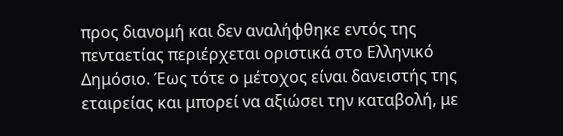προς διανομή και δεν αναλήφθηκε εντός της πενταετίας περιέρχεται οριστικά στο Ελληνικό Δημόσιο. Έως τότε ο μέτοχος είναι δανειστής της εταιρείας και μπορεί να αξιώσει την καταβολή, με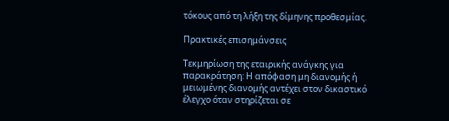τόκους από τη λήξη της δίμηνης προθεσμίας.

Πρακτικές επισημάνσεις

Τεκμηρίωση της εταιρικής ανάγκης για παρακράτηση: Η απόφαση μη διανομής ή μειωμένης διανομής αντέχει στον δικαστικό έλεγχο όταν στηρίζεται σε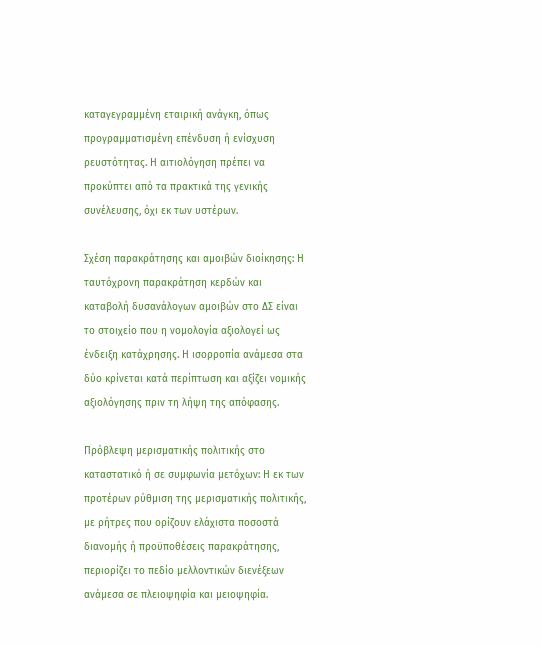καταγεγραμμένη εταιρική ανάγκη, όπως προγραμματισμένη επένδυση ή ενίσχυση ρευστότητας. Η αιτιολόγηση πρέπει να προκύπτει από τα πρακτικά της γενικής συνέλευσης, όχι εκ των υστέρων.

Σχέση παρακράτησης και αμοιβών διοίκησης: Η ταυτόχρονη παρακράτηση κερδών και καταβολή δυσανάλογων αμοιβών στο ΔΣ είναι το στοιχείο που η νομολογία αξιολογεί ως ένδειξη κατάχρησης. Η ισορροπία ανάμεσα στα δύο κρίνεται κατά περίπτωση και αξίζει νομικής αξιολόγησης πριν τη λήψη της απόφασης.

Πρόβλεψη μερισματικής πολιτικής στο καταστατικό ή σε συμφωνία μετόχων: Η εκ των προτέρων ρύθμιση της μερισματικής πολιτικής, με ρήτρες που ορίζουν ελάχιστα ποσοστά διανομής ή προϋποθέσεις παρακράτησης, περιορίζει το πεδίο μελλοντικών διενέξεων ανάμεσα σε πλειοψηφία και μειοψηφία.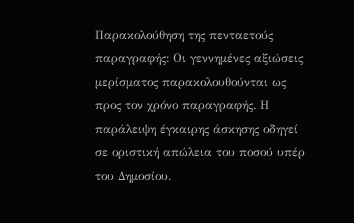Παρακολούθηση της πενταετούς παραγραφής: Οι γεννημένες αξιώσεις μερίσματος παρακολουθούνται ως προς τον χρόνο παραγραφής. Η παράλειψη έγκαιρης άσκησης οδηγεί σε οριστική απώλεια του ποσού υπέρ του Δημοσίου.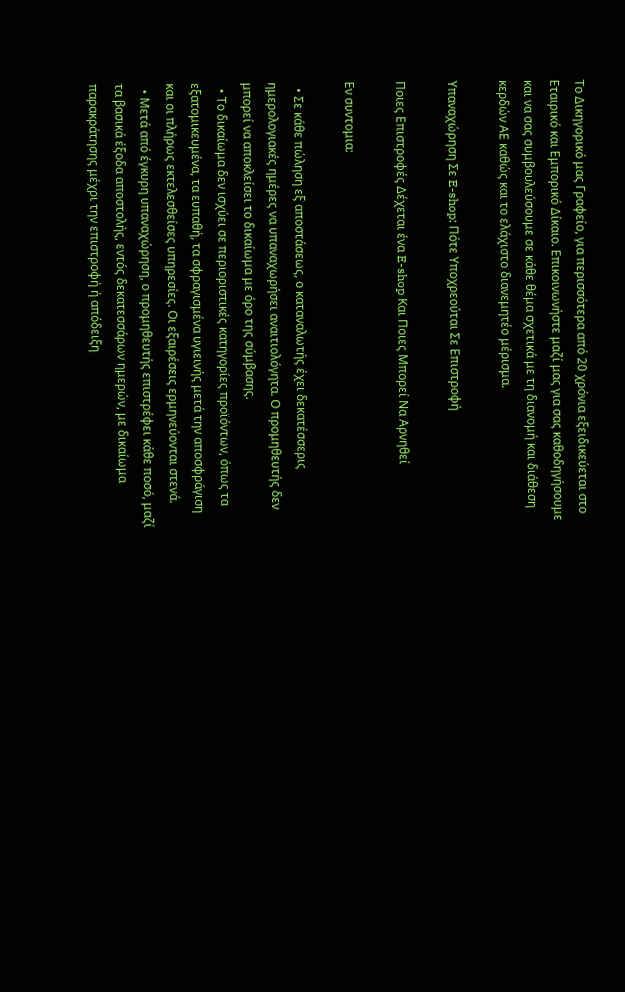Το Δικηγορικό μας Γραφείο, για περισσότερα από 20 χρόνια εξειδικεύεται στο Εταιρικό και Εμπορικό Δίκαιο. Επικοινωνήστε μαζί μας για σας καθοδηγήσουμε και να σας συμβουλεύσουμε σε κάθε θέμα σχετικά με τη διανομή και διάθεση κερδών ΑΕ καθώς και το ελάχιστο διανεμητέο μέρισμα.

Υπαναχώρηση Σε E-shop: Πότε Υποχρεούται Σε Επιστροφή

Ποιες Επιστροφές Δέχεται ένα E-shop Και Ποιες Μπορεί Να Αρνηθεί

Εν συντομια:

  • Σε κάθε πώληση εξ αποστάσεως, ο καταναλωτής έχει δεκατέσσερις ημερολογιακές ημέρες να υπαναχωρήσει αναιτιολόγητα. Ο προμηθευτής δεν μπορεί να αποκλείσει το δικαίωμα με όρο της σύμβασης.
  • Το δικαίωμα δεν ισχύει σε περιοριστικές κατηγορίες προϊόντων, όπως τα εξατομικευμένα, τα ευπαθή, τα σφραγισμένα υγιεινής μετά την αποσφράγιση και οι πλήρως εκτελεσθείσες υπηρεσίες. Οι εξαιρέσεις ερμηνεύονται στενά.
  • Μετά από έγκυρη υπαναχώρηση, ο προμηθευτής επιστρέφει κάθε ποσό, μαζί τα βασικά έξοδα αποστολής, εντός δεκατεσσάρων ημερών, με δικαίωμα παρακράτησης μέχρι την επιστροφή ή απόδειξη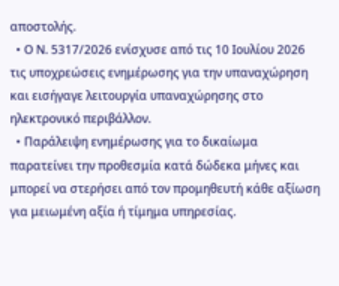αποστολής.
  • Ο Ν. 5317/2026 ενίσχυσε από τις 10 Ιουλίου 2026 τις υποχρεώσεις ενημέρωσης για την υπαναχώρηση και εισήγαγε λειτουργία υπαναχώρησης στο ηλεκτρονικό περιβάλλον.
  • Παράλειψη ενημέρωσης για το δικαίωμα παρατείνει την προθεσμία κατά δώδεκα μήνες και μπορεί να στερήσει από τον προμηθευτή κάθε αξίωση για μειωμένη αξία ή τίμημα υπηρεσίας.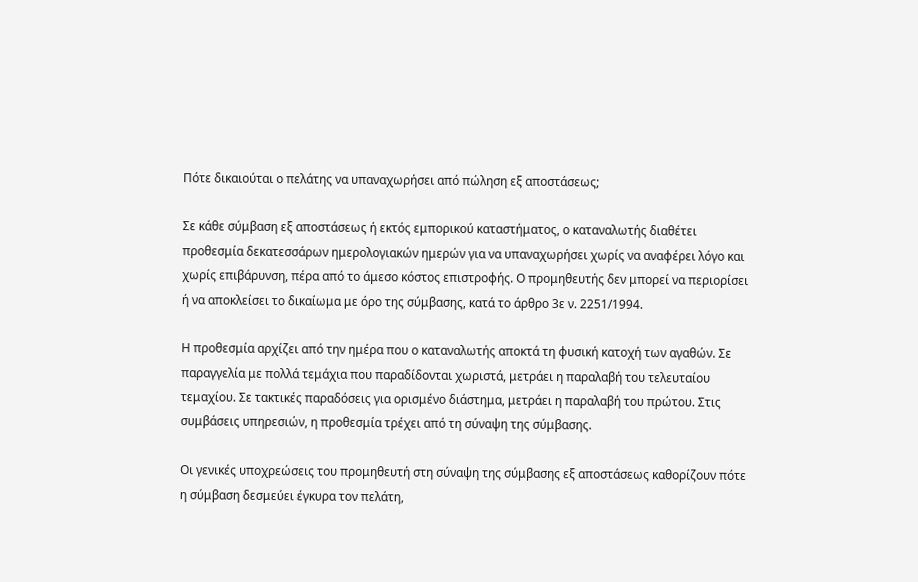Πότε δικαιούται ο πελάτης να υπαναχωρήσει από πώληση εξ αποστάσεως;

Σε κάθε σύμβαση εξ αποστάσεως ή εκτός εμπορικού καταστήματος, ο καταναλωτής διαθέτει προθεσμία δεκατεσσάρων ημερολογιακών ημερών για να υπαναχωρήσει χωρίς να αναφέρει λόγο και χωρίς επιβάρυνση, πέρα από το άμεσο κόστος επιστροφής. Ο προμηθευτής δεν μπορεί να περιορίσει ή να αποκλείσει το δικαίωμα με όρο της σύμβασης, κατά το άρθρο 3ε ν. 2251/1994.

Η προθεσμία αρχίζει από την ημέρα που ο καταναλωτής αποκτά τη φυσική κατοχή των αγαθών. Σε παραγγελία με πολλά τεμάχια που παραδίδονται χωριστά, μετράει η παραλαβή του τελευταίου τεμαχίου. Σε τακτικές παραδόσεις για ορισμένο διάστημα, μετράει η παραλαβή του πρώτου. Στις συμβάσεις υπηρεσιών, η προθεσμία τρέχει από τη σύναψη της σύμβασης.

Οι γενικές υποχρεώσεις του προμηθευτή στη σύναψη της σύμβασης εξ αποστάσεως καθορίζουν πότε η σύμβαση δεσμεύει έγκυρα τον πελάτη,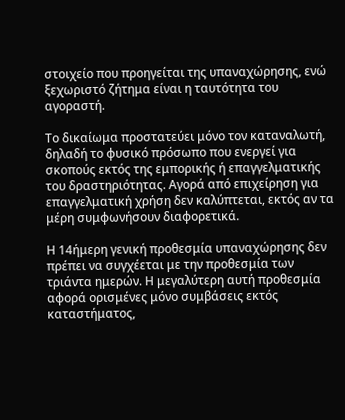στοιχείο που προηγείται της υπαναχώρησης, ενώ ξεχωριστό ζήτημα είναι η ταυτότητα του αγοραστή.

Το δικαίωμα προστατεύει μόνο τον καταναλωτή, δηλαδή το φυσικό πρόσωπο που ενεργεί για σκοπούς εκτός της εμπορικής ή επαγγελματικής του δραστηριότητας. Αγορά από επιχείρηση για επαγγελματική χρήση δεν καλύπτεται, εκτός αν τα μέρη συμφωνήσουν διαφορετικά.

Η 14ήμερη γενική προθεσμία υπαναχώρησης δεν πρέπει να συγχέεται με την προθεσμία των τριάντα ημερών. Η μεγαλύτερη αυτή προθεσμία αφορά ορισμένες μόνο συμβάσεις εκτός καταστήματος,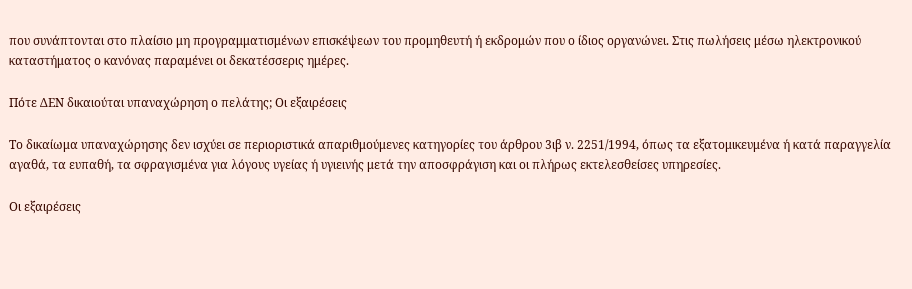που συνάπτονται στο πλαίσιο μη προγραμματισμένων επισκέψεων του προμηθευτή ή εκδρομών που ο ίδιος οργανώνει. Στις πωλήσεις μέσω ηλεκτρονικού καταστήματος ο κανόνας παραμένει οι δεκατέσσερις ημέρες.

Πότε ΔΕΝ δικαιούται υπαναχώρηση ο πελάτης; Οι εξαιρέσεις

Το δικαίωμα υπαναχώρησης δεν ισχύει σε περιοριστικά απαριθμούμενες κατηγορίες του άρθρου 3ιβ ν. 2251/1994, όπως τα εξατομικευμένα ή κατά παραγγελία αγαθά, τα ευπαθή, τα σφραγισμένα για λόγους υγείας ή υγιεινής μετά την αποσφράγιση και οι πλήρως εκτελεσθείσες υπηρεσίες.

Οι εξαιρέσεις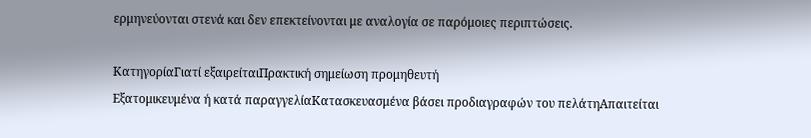ερμηνεύονται στενά και δεν επεκτείνονται με αναλογία σε παρόμοιες περιπτώσεις.

ΚατηγορίαΓιατί εξαιρείταιΠρακτική σημείωση προμηθευτή
Εξατομικευμένα ή κατά παραγγελίαΚατασκευασμένα βάσει προδιαγραφών του πελάτηΑπαιτείται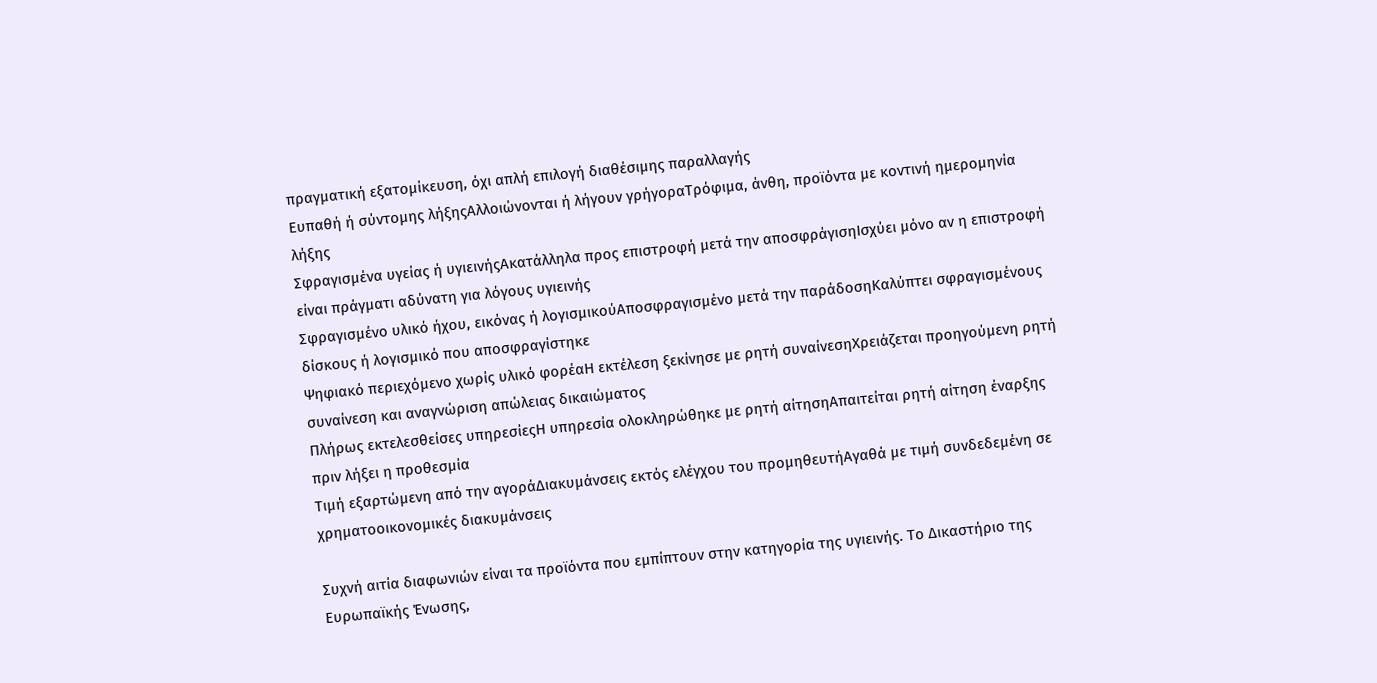πραγματική εξατομίκευση, όχι απλή επιλογή διαθέσιμης παραλλαγής
Ευπαθή ή σύντομης λήξηςΑλλοιώνονται ή λήγουν γρήγοραΤρόφιμα, άνθη, προϊόντα με κοντινή ημερομηνία λήξης
Σφραγισμένα υγείας ή υγιεινήςΑκατάλληλα προς επιστροφή μετά την αποσφράγισηΙσχύει μόνο αν η επιστροφή είναι πράγματι αδύνατη για λόγους υγιεινής
Σφραγισμένο υλικό ήχου, εικόνας ή λογισμικούΑποσφραγισμένο μετά την παράδοσηΚαλύπτει σφραγισμένους δίσκους ή λογισμικό που αποσφραγίστηκε
Ψηφιακό περιεχόμενο χωρίς υλικό φορέαΗ εκτέλεση ξεκίνησε με ρητή συναίνεσηΧρειάζεται προηγούμενη ρητή συναίνεση και αναγνώριση απώλειας δικαιώματος
Πλήρως εκτελεσθείσες υπηρεσίεςΗ υπηρεσία ολοκληρώθηκε με ρητή αίτησηΑπαιτείται ρητή αίτηση έναρξης πριν λήξει η προθεσμία
Τιμή εξαρτώμενη από την αγοράΔιακυμάνσεις εκτός ελέγχου του προμηθευτήΑγαθά με τιμή συνδεδεμένη σε χρηματοοικονομικές διακυμάνσεις

Συχνή αιτία διαφωνιών είναι τα προϊόντα που εμπίπτουν στην κατηγορία της υγιεινής. Το Δικαστήριο της Ευρωπαϊκής Ένωσης,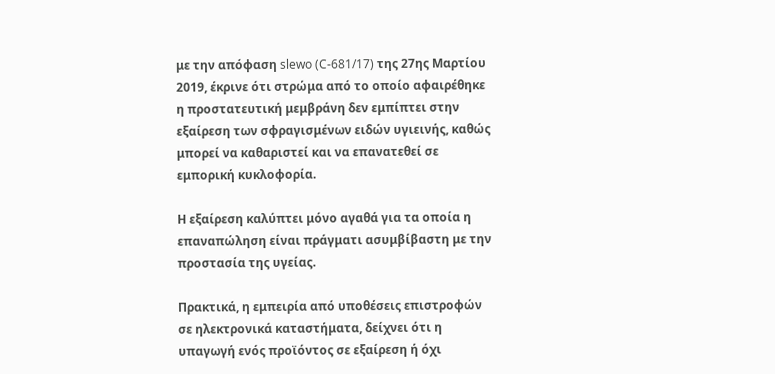με την απόφαση slewo (C-681/17) της 27ης Μαρτίου 2019, έκρινε ότι στρώμα από το οποίο αφαιρέθηκε η προστατευτική μεμβράνη δεν εμπίπτει στην εξαίρεση των σφραγισμένων ειδών υγιεινής, καθώς μπορεί να καθαριστεί και να επανατεθεί σε εμπορική κυκλοφορία.

Η εξαίρεση καλύπτει μόνο αγαθά για τα οποία η επαναπώληση είναι πράγματι ασυμβίβαστη με την προστασία της υγείας.

Πρακτικά, η εμπειρία από υποθέσεις επιστροφών σε ηλεκτρονικά καταστήματα, δείχνει ότι η υπαγωγή ενός προϊόντος σε εξαίρεση ή όχι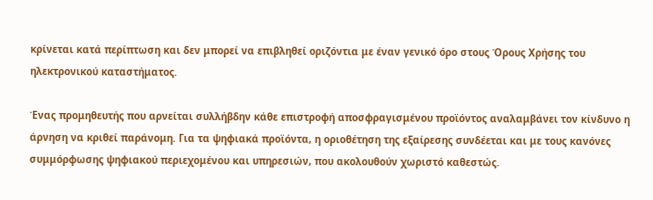κρίνεται κατά περίπτωση και δεν μπορεί να επιβληθεί οριζόντια με έναν γενικό όρο στους Όρους Χρήσης του ηλεκτρονικού καταστήματος.

Ένας προμηθευτής που αρνείται συλλήβδην κάθε επιστροφή αποσφραγισμένου προϊόντος αναλαμβάνει τον κίνδυνο η άρνηση να κριθεί παράνομη. Για τα ψηφιακά προϊόντα, η οριοθέτηση της εξαίρεσης συνδέεται και με τους κανόνες συμμόρφωσης ψηφιακού περιεχομένου και υπηρεσιών, που ακολουθούν χωριστό καθεστώς.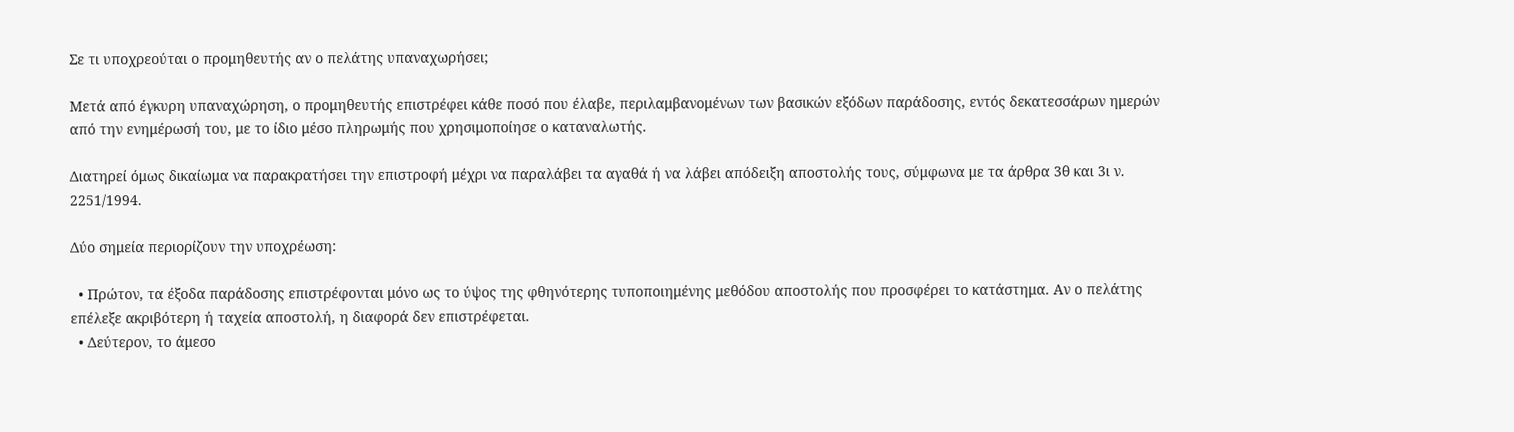Σε τι υποχρεούται ο προμηθευτής αν ο πελάτης υπαναχωρήσει;

Μετά από έγκυρη υπαναχώρηση, ο προμηθευτής επιστρέφει κάθε ποσό που έλαβε, περιλαμβανομένων των βασικών εξόδων παράδοσης, εντός δεκατεσσάρων ημερών από την ενημέρωσή του, με το ίδιο μέσο πληρωμής που χρησιμοποίησε ο καταναλωτής.

Διατηρεί όμως δικαίωμα να παρακρατήσει την επιστροφή μέχρι να παραλάβει τα αγαθά ή να λάβει απόδειξη αποστολής τους, σύμφωνα με τα άρθρα 3θ και 3ι ν. 2251/1994.

Δύο σημεία περιορίζουν την υποχρέωση:

  • Πρώτον, τα έξοδα παράδοσης επιστρέφονται μόνο ως το ύψος της φθηνότερης τυποποιημένης μεθόδου αποστολής που προσφέρει το κατάστημα. Αν ο πελάτης επέλεξε ακριβότερη ή ταχεία αποστολή, η διαφορά δεν επιστρέφεται.
  • Δεύτερον, το άμεσο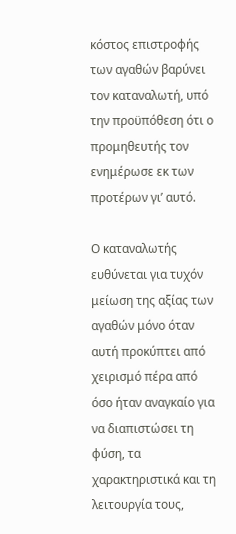κόστος επιστροφής των αγαθών βαρύνει τον καταναλωτή, υπό την προϋπόθεση ότι ο προμηθευτής τον ενημέρωσε εκ των προτέρων γι’ αυτό.

Ο καταναλωτής ευθύνεται για τυχόν μείωση της αξίας των αγαθών μόνο όταν αυτή προκύπτει από χειρισμό πέρα από όσο ήταν αναγκαίο για να διαπιστώσει τη φύση, τα χαρακτηριστικά και τη λειτουργία τους,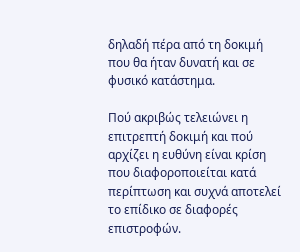δηλαδή πέρα από τη δοκιμή που θα ήταν δυνατή και σε φυσικό κατάστημα.

Πού ακριβώς τελειώνει η επιτρεπτή δοκιμή και πού αρχίζει η ευθύνη είναι κρίση που διαφοροποιείται κατά περίπτωση και συχνά αποτελεί το επίδικο σε διαφορές επιστροφών.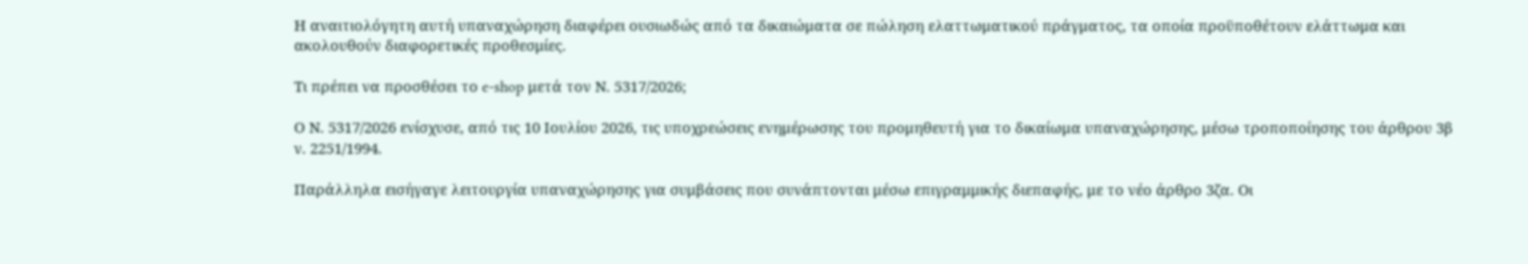Η αναιτιολόγητη αυτή υπαναχώρηση διαφέρει ουσιωδώς από τα δικαιώματα σε πώληση ελαττωματικού πράγματος, τα οποία προϋποθέτουν ελάττωμα και ακολουθούν διαφορετικές προθεσμίες.

Τι πρέπει να προσθέσει το e-shop μετά τον Ν. 5317/2026;

Ο Ν. 5317/2026 ενίσχυσε, από τις 10 Ιουλίου 2026, τις υποχρεώσεις ενημέρωσης του προμηθευτή για το δικαίωμα υπαναχώρησης, μέσω τροποποίησης του άρθρου 3β ν. 2251/1994.

Παράλληλα εισήγαγε λειτουργία υπαναχώρησης για συμβάσεις που συνάπτονται μέσω επιγραμμικής διεπαφής, με το νέο άρθρο 3ζα. Οι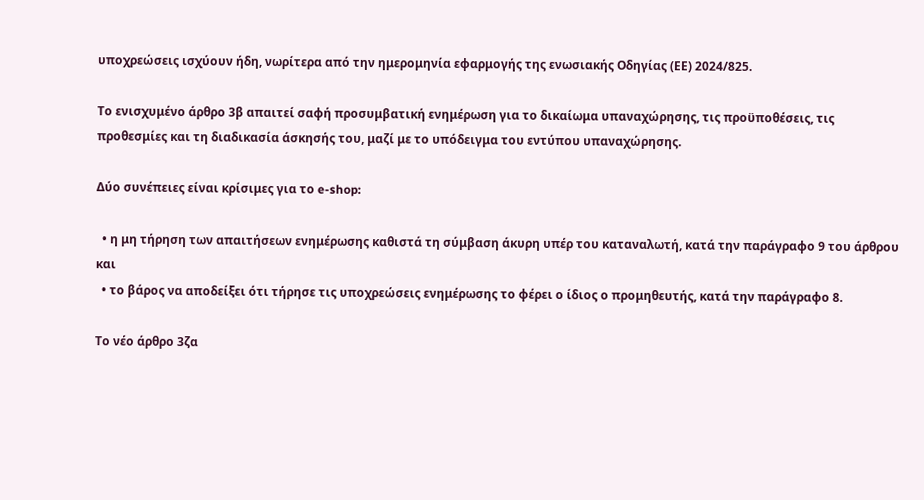υποχρεώσεις ισχύουν ήδη, νωρίτερα από την ημερομηνία εφαρμογής της ενωσιακής Οδηγίας (ΕΕ) 2024/825.

Το ενισχυμένο άρθρο 3β απαιτεί σαφή προσυμβατική ενημέρωση για το δικαίωμα υπαναχώρησης, τις προϋποθέσεις, τις προθεσμίες και τη διαδικασία άσκησής του, μαζί με το υπόδειγμα του εντύπου υπαναχώρησης.

Δύο συνέπειες είναι κρίσιμες για το e-shop:

  • η μη τήρηση των απαιτήσεων ενημέρωσης καθιστά τη σύμβαση άκυρη υπέρ του καταναλωτή, κατά την παράγραφο 9 του άρθρου και
  • το βάρος να αποδείξει ότι τήρησε τις υποχρεώσεις ενημέρωσης το φέρει ο ίδιος ο προμηθευτής, κατά την παράγραφο 8.

Το νέο άρθρο 3ζα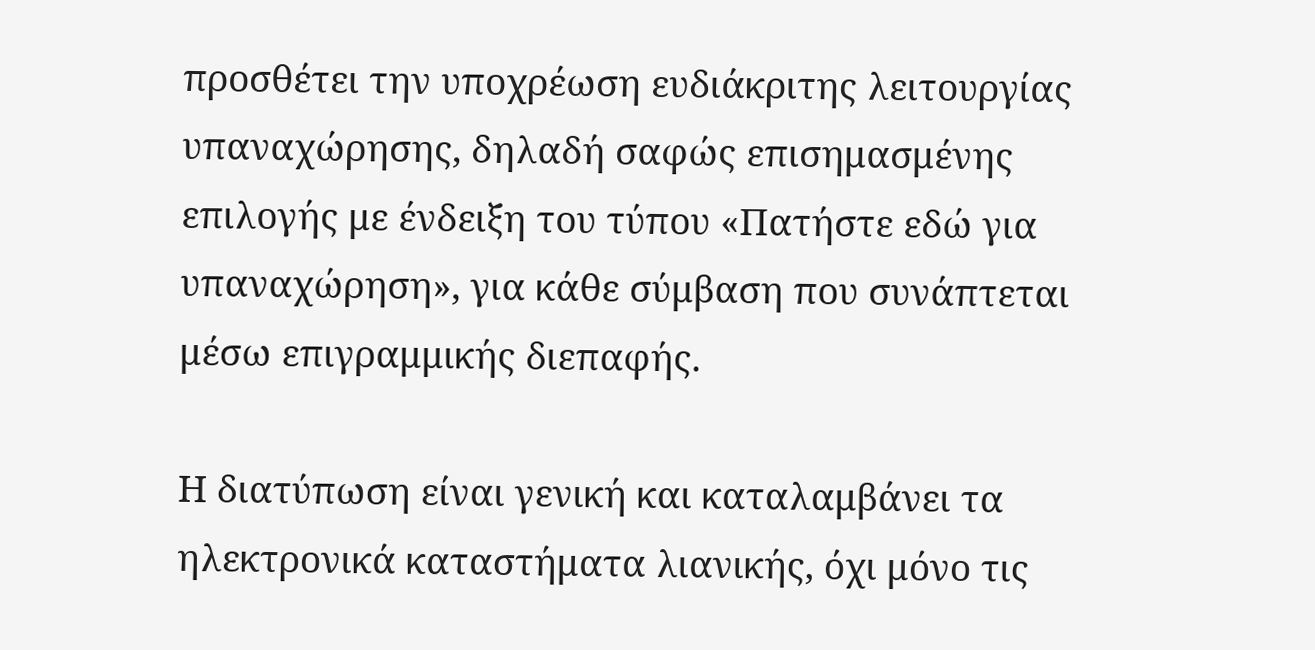προσθέτει την υποχρέωση ευδιάκριτης λειτουργίας υπαναχώρησης, δηλαδή σαφώς επισημασμένης επιλογής με ένδειξη του τύπου «Πατήστε εδώ για υπαναχώρηση», για κάθε σύμβαση που συνάπτεται μέσω επιγραμμικής διεπαφής.

Η διατύπωση είναι γενική και καταλαμβάνει τα ηλεκτρονικά καταστήματα λιανικής, όχι μόνο τις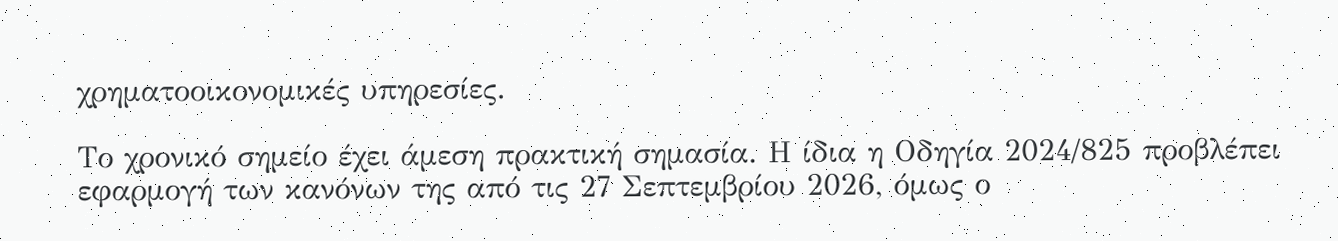χρηματοοικονομικές υπηρεσίες.

Το χρονικό σημείο έχει άμεση πρακτική σημασία. Η ίδια η Οδηγία 2024/825 προβλέπει εφαρμογή των κανόνων της από τις 27 Σεπτεμβρίου 2026, όμως ο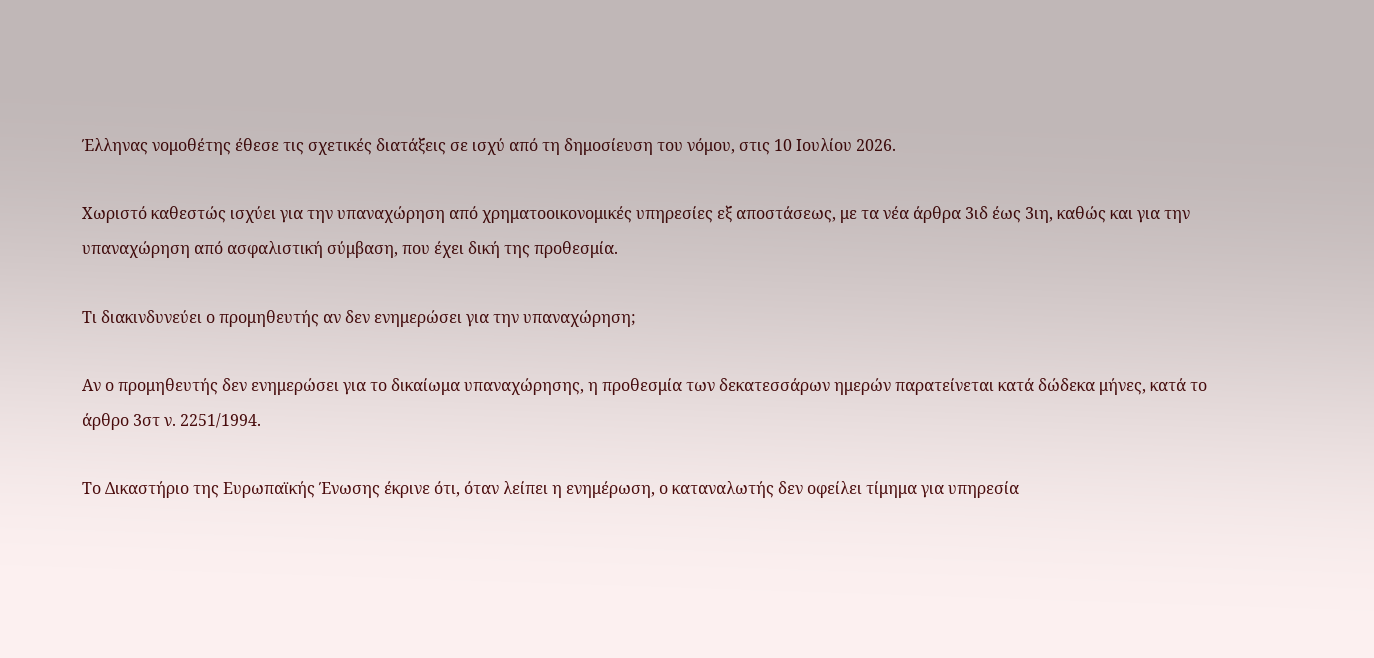Έλληνας νομοθέτης έθεσε τις σχετικές διατάξεις σε ισχύ από τη δημοσίευση του νόμου, στις 10 Ιουλίου 2026.

Χωριστό καθεστώς ισχύει για την υπαναχώρηση από χρηματοοικονομικές υπηρεσίες εξ αποστάσεως, με τα νέα άρθρα 3ιδ έως 3ιη, καθώς και για την υπαναχώρηση από ασφαλιστική σύμβαση, που έχει δική της προθεσμία.

Τι διακινδυνεύει ο προμηθευτής αν δεν ενημερώσει για την υπαναχώρηση;

Αν ο προμηθευτής δεν ενημερώσει για το δικαίωμα υπαναχώρησης, η προθεσμία των δεκατεσσάρων ημερών παρατείνεται κατά δώδεκα μήνες, κατά το άρθρο 3στ ν. 2251/1994.

Το Δικαστήριο της Ευρωπαϊκής Ένωσης έκρινε ότι, όταν λείπει η ενημέρωση, ο καταναλωτής δεν οφείλει τίμημα για υπηρεσία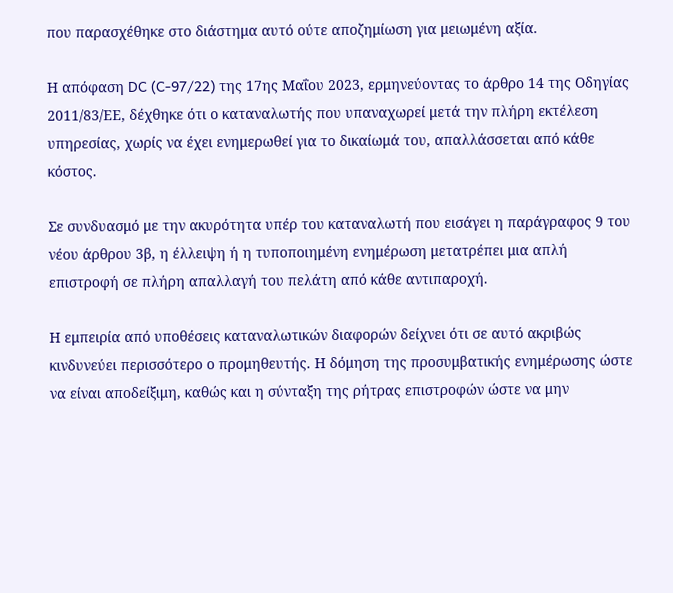που παρασχέθηκε στο διάστημα αυτό ούτε αποζημίωση για μειωμένη αξία.

Η απόφαση DC (C-97/22) της 17ης Μαΐου 2023, ερμηνεύοντας το άρθρο 14 της Οδηγίας 2011/83/ΕΕ, δέχθηκε ότι ο καταναλωτής που υπαναχωρεί μετά την πλήρη εκτέλεση υπηρεσίας, χωρίς να έχει ενημερωθεί για το δικαίωμά του, απαλλάσσεται από κάθε κόστος.

Σε συνδυασμό με την ακυρότητα υπέρ του καταναλωτή που εισάγει η παράγραφος 9 του νέου άρθρου 3β, η έλλειψη ή η τυποποιημένη ενημέρωση μετατρέπει μια απλή επιστροφή σε πλήρη απαλλαγή του πελάτη από κάθε αντιπαροχή.

Η εμπειρία από υποθέσεις καταναλωτικών διαφορών δείχνει ότι σε αυτό ακριβώς κινδυνεύει περισσότερο ο προμηθευτής. Η δόμηση της προσυμβατικής ενημέρωσης ώστε να είναι αποδείξιμη, καθώς και η σύνταξη της ρήτρας επιστροφών ώστε να μην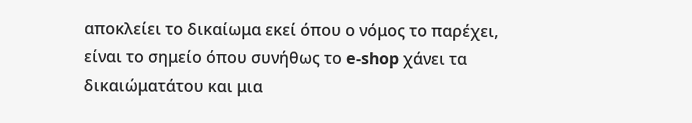αποκλείει το δικαίωμα εκεί όπου ο νόμος το παρέχει, είναι το σημείο όπου συνήθως το e-shop χάνει τα δικαιώματάτου και μια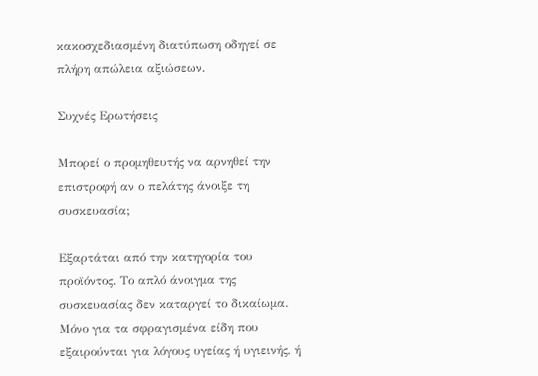κακοσχεδιασμένη διατύπωση οδηγεί σε πλήρη απώλεια αξιώσεων.

Συχνές Ερωτήσεις

Μπορεί ο προμηθευτής να αρνηθεί την επιστροφή αν ο πελάτης άνοιξε τη συσκευασία;

Εξαρτάται από την κατηγορία του προϊόντος. Το απλό άνοιγμα της συσκευασίας δεν καταργεί το δικαίωμα. Μόνο για τα σφραγισμένα είδη που εξαιρούνται για λόγους υγείας ή υγιεινής, ή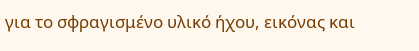για το σφραγισμένο υλικό ήχου, εικόνας και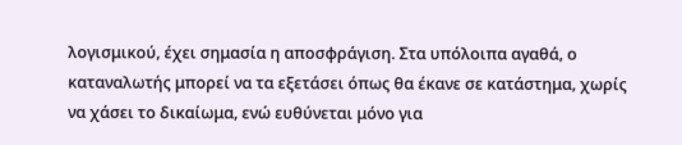λογισμικού, έχει σημασία η αποσφράγιση. Στα υπόλοιπα αγαθά, ο καταναλωτής μπορεί να τα εξετάσει όπως θα έκανε σε κατάστημα, χωρίς να χάσει το δικαίωμα, ενώ ευθύνεται μόνο για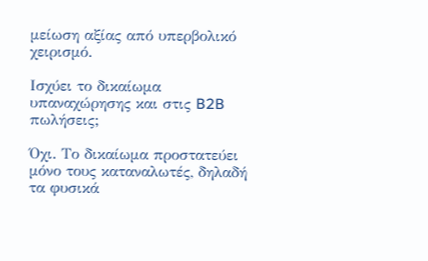μείωση αξίας από υπερβολικό χειρισμό.

Ισχύει το δικαίωμα υπαναχώρησης και στις B2B πωλήσεις;

Όχι. Το δικαίωμα προστατεύει μόνο τους καταναλωτές, δηλαδή τα φυσικά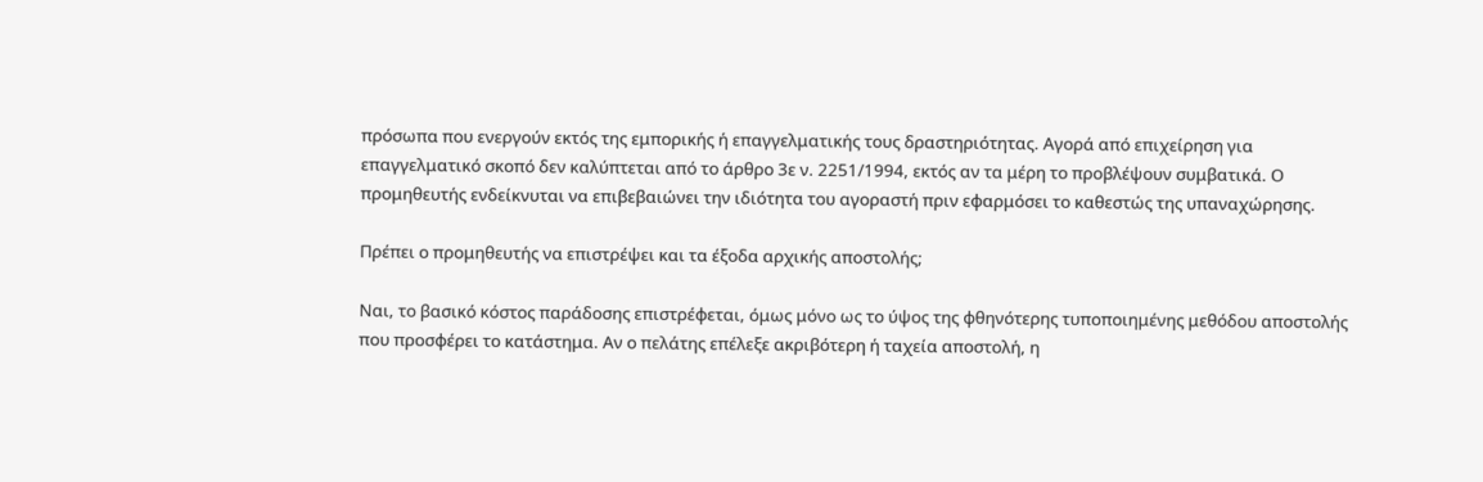πρόσωπα που ενεργούν εκτός της εμπορικής ή επαγγελματικής τους δραστηριότητας. Αγορά από επιχείρηση για επαγγελματικό σκοπό δεν καλύπτεται από το άρθρο 3ε ν. 2251/1994, εκτός αν τα μέρη το προβλέψουν συμβατικά. Ο προμηθευτής ενδείκνυται να επιβεβαιώνει την ιδιότητα του αγοραστή πριν εφαρμόσει το καθεστώς της υπαναχώρησης.

Πρέπει ο προμηθευτής να επιστρέψει και τα έξοδα αρχικής αποστολής;

Ναι, το βασικό κόστος παράδοσης επιστρέφεται, όμως μόνο ως το ύψος της φθηνότερης τυποποιημένης μεθόδου αποστολής που προσφέρει το κατάστημα. Αν ο πελάτης επέλεξε ακριβότερη ή ταχεία αποστολή, η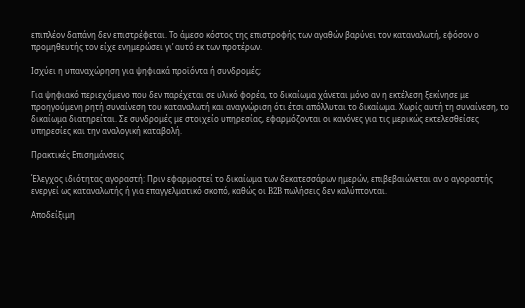επιπλέον δαπάνη δεν επιστρέφεται. Το άμεσο κόστος της επιστροφής των αγαθών βαρύνει τον καταναλωτή, εφόσον ο προμηθευτής τον είχε ενημερώσει γι’ αυτό εκ των προτέρων.

Ισχύει η υπαναχώρηση για ψηφιακά προϊόντα ή συνδρομές;

Για ψηφιακό περιεχόμενο που δεν παρέχεται σε υλικό φορέα, το δικαίωμα χάνεται μόνο αν η εκτέλεση ξεκίνησε με προηγούμενη ρητή συναίνεση του καταναλωτή και αναγνώριση ότι έτσι απόλλυται το δικαίωμα. Χωρίς αυτή τη συναίνεση, το δικαίωμα διατηρείται. Σε συνδρομές με στοιχείο υπηρεσίας, εφαρμόζονται οι κανόνες για τις μερικώς εκτελεσθείσες υπηρεσίες και την αναλογική καταβολή.

Πρακτικές Επισημάνσεις

Έλεγχος ιδιότητας αγοραστή: Πριν εφαρμοστεί το δικαίωμα των δεκατεσσάρων ημερών, επιβεβαιώνεται αν ο αγοραστής ενεργεί ως καταναλωτής ή για επαγγελματικό σκοπό, καθώς οι B2B πωλήσεις δεν καλύπτονται.

Αποδείξιμη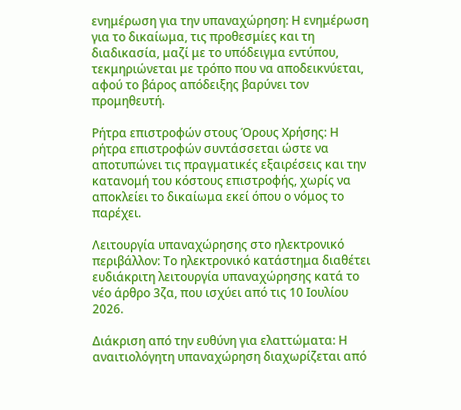ενημέρωση για την υπαναχώρηση: Η ενημέρωση για το δικαίωμα, τις προθεσμίες και τη διαδικασία, μαζί με το υπόδειγμα εντύπου, τεκμηριώνεται με τρόπο που να αποδεικνύεται, αφού το βάρος απόδειξης βαρύνει τον προμηθευτή.

Ρήτρα επιστροφών στους Όρους Χρήσης: Η ρήτρα επιστροφών συντάσσεται ώστε να αποτυπώνει τις πραγματικές εξαιρέσεις και την κατανομή του κόστους επιστροφής, χωρίς να αποκλείει το δικαίωμα εκεί όπου ο νόμος το παρέχει.

Λειτουργία υπαναχώρησης στο ηλεκτρονικό περιβάλλον: Το ηλεκτρονικό κατάστημα διαθέτει ευδιάκριτη λειτουργία υπαναχώρησης κατά το νέο άρθρο 3ζα, που ισχύει από τις 10 Ιουλίου 2026.

Διάκριση από την ευθύνη για ελαττώματα: Η αναιτιολόγητη υπαναχώρηση διαχωρίζεται από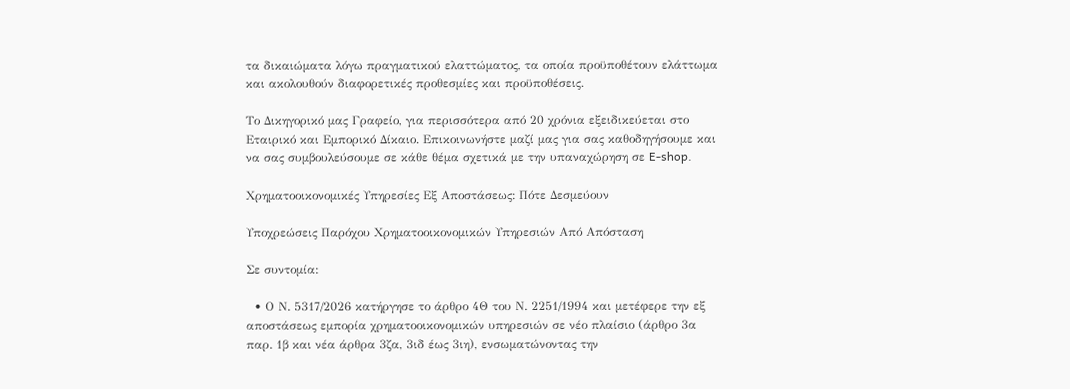τα δικαιώματα λόγω πραγματικού ελαττώματος, τα οποία προϋποθέτουν ελάττωμα και ακολουθούν διαφορετικές προθεσμίες και προϋποθέσεις.

Το Δικηγορικό μας Γραφείο, για περισσότερα από 20 χρόνια εξειδικεύεται στο Εταιρικό και Εμπορικό Δίκαιο. Επικοινωνήστε μαζί μας για σας καθοδηγήσουμε και να σας συμβουλεύσουμε σε κάθε θέμα σχετικά με την υπαναχώρηση σε E-shop.

Χρηματοοικονομικές Υπηρεσίες Εξ Αποστάσεως: Πότε Δεσμεύουν

Υποχρεώσεις Παρόχου Χρηματοοικονομικών Υπηρεσιών Από Απόσταση

Σε συντομία:

  • Ο Ν. 5317/2026 κατήργησε το άρθρο 4Θ του Ν. 2251/1994 και μετέφερε την εξ αποστάσεως εμπορία χρηματοοικονομικών υπηρεσιών σε νέο πλαίσιο (άρθρο 3α παρ. 1β και νέα άρθρα 3ζα, 3ιδ έως 3ιη), ενσωματώνοντας την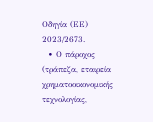Οδηγία (ΕΕ) 2023/2673.
  • Ο πάροχος (τράπεζα, εταιρεία χρηματοοικονομικής τεχνολογίας,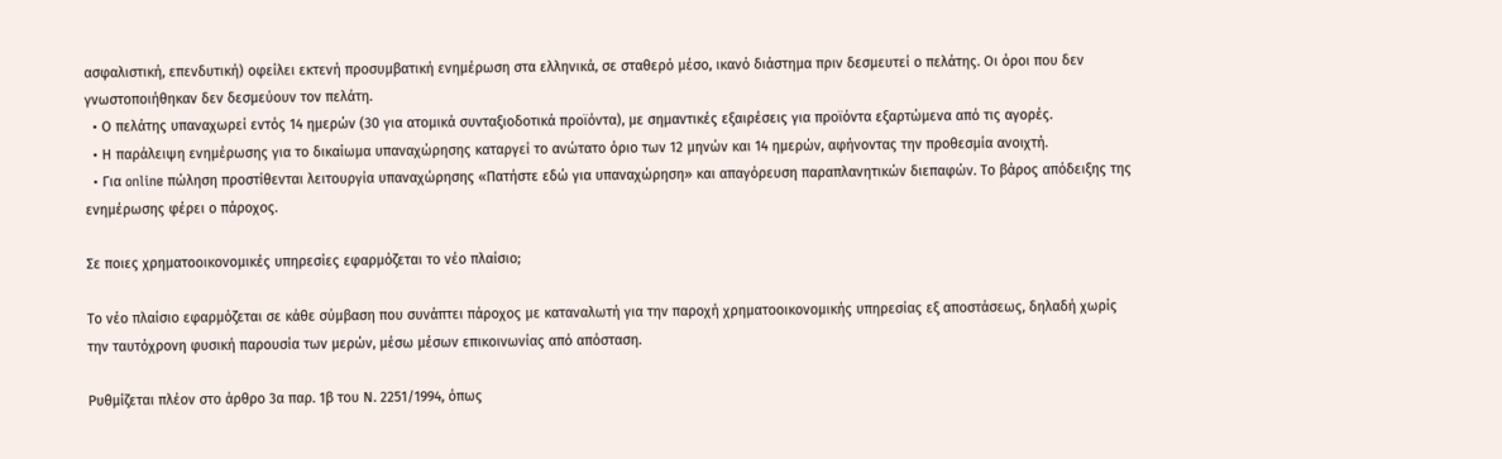ασφαλιστική, επενδυτική) οφείλει εκτενή προσυμβατική ενημέρωση στα ελληνικά, σε σταθερό μέσο, ικανό διάστημα πριν δεσμευτεί ο πελάτης. Οι όροι που δεν γνωστοποιήθηκαν δεν δεσμεύουν τον πελάτη.
  • Ο πελάτης υπαναχωρεί εντός 14 ημερών (30 για ατομικά συνταξιοδοτικά προϊόντα), με σημαντικές εξαιρέσεις για προϊόντα εξαρτώμενα από τις αγορές.
  • Η παράλειψη ενημέρωσης για το δικαίωμα υπαναχώρησης καταργεί το ανώτατο όριο των 12 μηνών και 14 ημερών, αφήνοντας την προθεσμία ανοιχτή.
  • Για online πώληση προστίθενται λειτουργία υπαναχώρησης «Πατήστε εδώ για υπαναχώρηση» και απαγόρευση παραπλανητικών διεπαφών. Το βάρος απόδειξης της ενημέρωσης φέρει ο πάροχος.

Σε ποιες χρηματοοικονομικές υπηρεσίες εφαρμόζεται το νέο πλαίσιο;

Το νέο πλαίσιο εφαρμόζεται σε κάθε σύμβαση που συνάπτει πάροχος με καταναλωτή για την παροχή χρηματοοικονομικής υπηρεσίας εξ αποστάσεως, δηλαδή χωρίς την ταυτόχρονη φυσική παρουσία των μερών, μέσω μέσων επικοινωνίας από απόσταση.

Ρυθμίζεται πλέον στο άρθρο 3α παρ. 1β του Ν. 2251/1994, όπως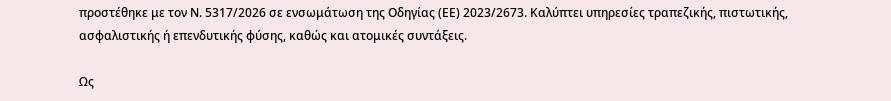προστέθηκε με τον Ν. 5317/2026 σε ενσωμάτωση της Οδηγίας (ΕΕ) 2023/2673. Καλύπτει υπηρεσίες τραπεζικής, πιστωτικής, ασφαλιστικής ή επενδυτικής φύσης, καθώς και ατομικές συντάξεις.

Ως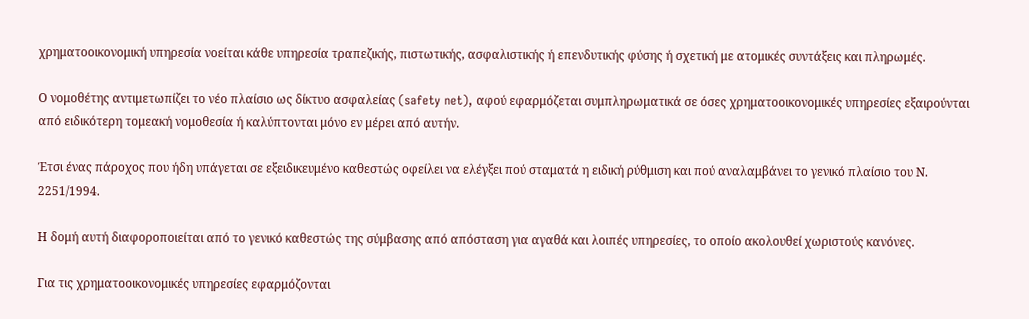χρηματοοικονομική υπηρεσία νοείται κάθε υπηρεσία τραπεζικής, πιστωτικής, ασφαλιστικής ή επενδυτικής φύσης ή σχετική με ατομικές συντάξεις και πληρωμές.

Ο νομοθέτης αντιμετωπίζει το νέο πλαίσιο ως δίκτυο ασφαλείας (safety net), αφού εφαρμόζεται συμπληρωματικά σε όσες χρηματοοικονομικές υπηρεσίες εξαιρούνται από ειδικότερη τομεακή νομοθεσία ή καλύπτονται μόνο εν μέρει από αυτήν.

Έτσι ένας πάροχος που ήδη υπάγεται σε εξειδικευμένο καθεστώς οφείλει να ελέγξει πού σταματά η ειδική ρύθμιση και πού αναλαμβάνει το γενικό πλαίσιο του Ν. 2251/1994.

Η δομή αυτή διαφοροποιείται από το γενικό καθεστώς της σύμβασης από απόσταση για αγαθά και λοιπές υπηρεσίες, το οποίο ακολουθεί χωριστούς κανόνες.

Για τις χρηματοοικονομικές υπηρεσίες εφαρμόζονται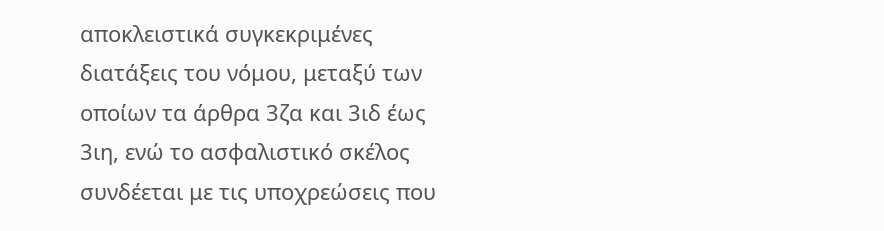αποκλειστικά συγκεκριμένες διατάξεις του νόμου, μεταξύ των οποίων τα άρθρα 3ζα και 3ιδ έως 3ιη, ενώ το ασφαλιστικό σκέλος συνδέεται με τις υποχρεώσεις που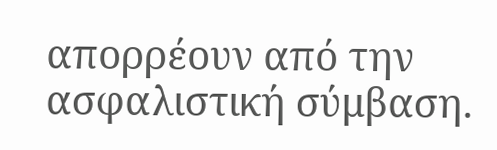απορρέουν από την ασφαλιστική σύμβαση.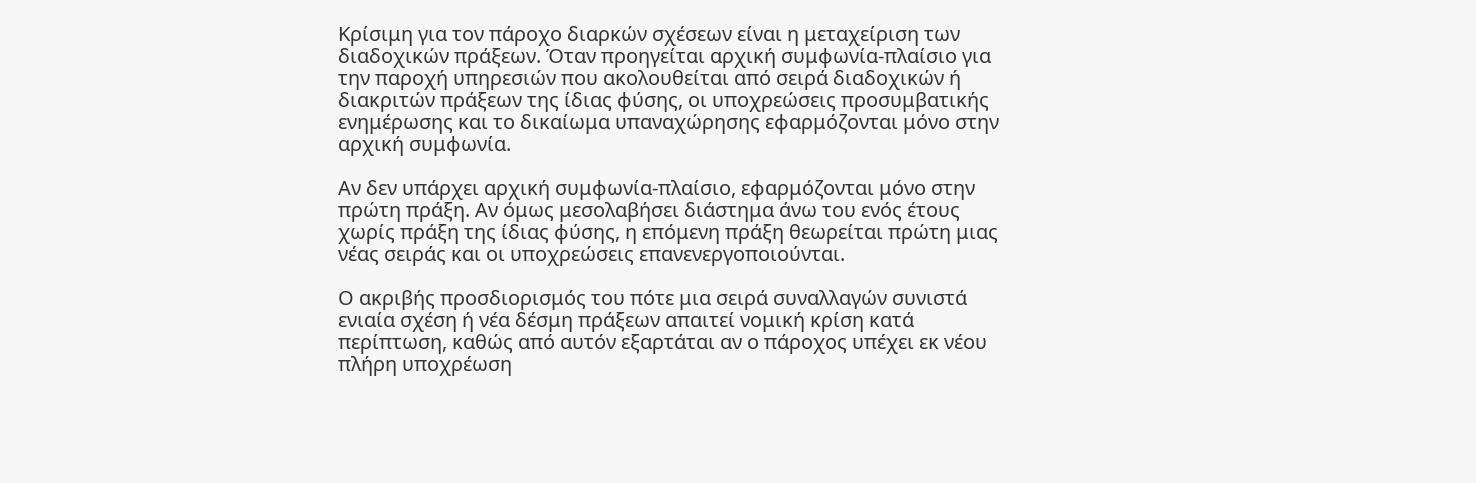Κρίσιμη για τον πάροχο διαρκών σχέσεων είναι η μεταχείριση των διαδοχικών πράξεων. Όταν προηγείται αρχική συμφωνία-πλαίσιο για την παροχή υπηρεσιών που ακολουθείται από σειρά διαδοχικών ή διακριτών πράξεων της ίδιας φύσης, οι υποχρεώσεις προσυμβατικής ενημέρωσης και το δικαίωμα υπαναχώρησης εφαρμόζονται μόνο στην αρχική συμφωνία.

Αν δεν υπάρχει αρχική συμφωνία-πλαίσιο, εφαρμόζονται μόνο στην πρώτη πράξη. Αν όμως μεσολαβήσει διάστημα άνω του ενός έτους χωρίς πράξη της ίδιας φύσης, η επόμενη πράξη θεωρείται πρώτη μιας νέας σειράς και οι υποχρεώσεις επανενεργοποιούνται.

Ο ακριβής προσδιορισμός του πότε μια σειρά συναλλαγών συνιστά ενιαία σχέση ή νέα δέσμη πράξεων απαιτεί νομική κρίση κατά περίπτωση, καθώς από αυτόν εξαρτάται αν ο πάροχος υπέχει εκ νέου πλήρη υποχρέωση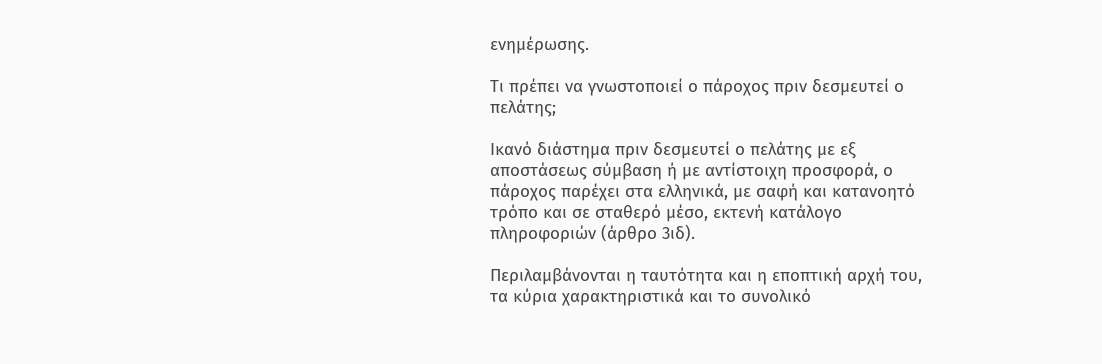ενημέρωσης.

Τι πρέπει να γνωστοποιεί ο πάροχος πριν δεσμευτεί ο πελάτης;

Ικανό διάστημα πριν δεσμευτεί ο πελάτης με εξ αποστάσεως σύμβαση ή με αντίστοιχη προσφορά, ο πάροχος παρέχει στα ελληνικά, με σαφή και κατανοητό τρόπο και σε σταθερό μέσο, εκτενή κατάλογο πληροφοριών (άρθρο 3ιδ).

Περιλαμβάνονται η ταυτότητα και η εποπτική αρχή του, τα κύρια χαρακτηριστικά και το συνολικό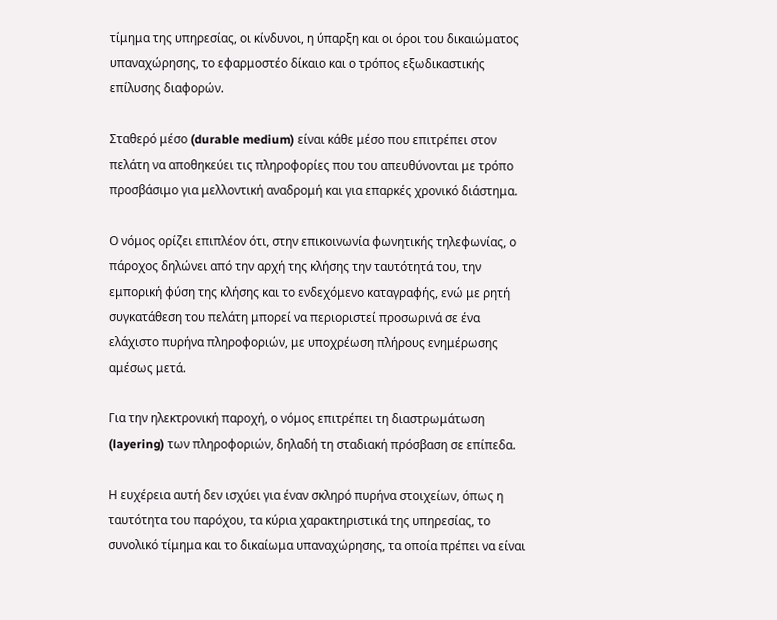τίμημα της υπηρεσίας, οι κίνδυνοι, η ύπαρξη και οι όροι του δικαιώματος υπαναχώρησης, το εφαρμοστέο δίκαιο και ο τρόπος εξωδικαστικής επίλυσης διαφορών.

Σταθερό μέσο (durable medium) είναι κάθε μέσο που επιτρέπει στον πελάτη να αποθηκεύει τις πληροφορίες που του απευθύνονται με τρόπο προσβάσιμο για μελλοντική αναδρομή και για επαρκές χρονικό διάστημα.

Ο νόμος ορίζει επιπλέον ότι, στην επικοινωνία φωνητικής τηλεφωνίας, ο πάροχος δηλώνει από την αρχή της κλήσης την ταυτότητά του, την εμπορική φύση της κλήσης και το ενδεχόμενο καταγραφής, ενώ με ρητή συγκατάθεση του πελάτη μπορεί να περιοριστεί προσωρινά σε ένα ελάχιστο πυρήνα πληροφοριών, με υποχρέωση πλήρους ενημέρωσης αμέσως μετά.

Για την ηλεκτρονική παροχή, ο νόμος επιτρέπει τη διαστρωμάτωση (layering) των πληροφοριών, δηλαδή τη σταδιακή πρόσβαση σε επίπεδα.

Η ευχέρεια αυτή δεν ισχύει για έναν σκληρό πυρήνα στοιχείων, όπως η ταυτότητα του παρόχου, τα κύρια χαρακτηριστικά της υπηρεσίας, το συνολικό τίμημα και το δικαίωμα υπαναχώρησης, τα οποία πρέπει να είναι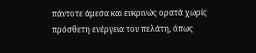πάντοτε άμεσα και ευκρινώς ορατά χωρίς πρόσθετη ενέργεια του πελάτη, όπως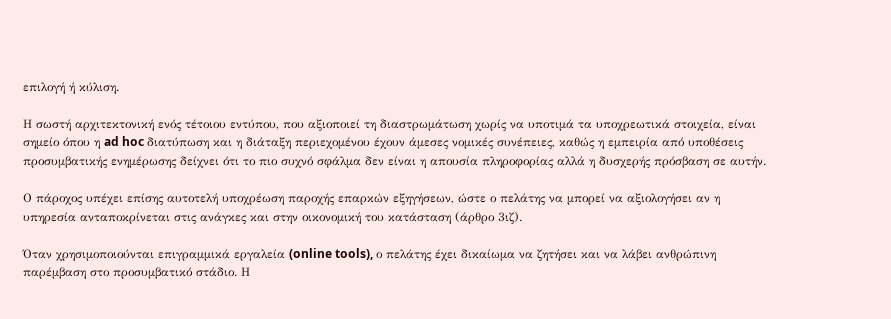επιλογή ή κύλιση.

Η σωστή αρχιτεκτονική ενός τέτοιου εντύπου, που αξιοποιεί τη διαστρωμάτωση χωρίς να υποτιμά τα υποχρεωτικά στοιχεία, είναι σημείο όπου η ad hoc διατύπωση και η διάταξη περιεχομένου έχουν άμεσες νομικές συνέπειες, καθώς η εμπειρία από υποθέσεις προσυμβατικής ενημέρωσης δείχνει ότι το πιο συχνό σφάλμα δεν είναι η απουσία πληροφορίας αλλά η δυσχερής πρόσβαση σε αυτήν.

Ο πάροχος υπέχει επίσης αυτοτελή υποχρέωση παροχής επαρκών εξηγήσεων, ώστε ο πελάτης να μπορεί να αξιολογήσει αν η υπηρεσία ανταποκρίνεται στις ανάγκες και στην οικονομική του κατάσταση (άρθρο 3ιζ).

Όταν χρησιμοποιούνται επιγραμμικά εργαλεία (online tools), ο πελάτης έχει δικαίωμα να ζητήσει και να λάβει ανθρώπινη παρέμβαση στο προσυμβατικό στάδιο. Η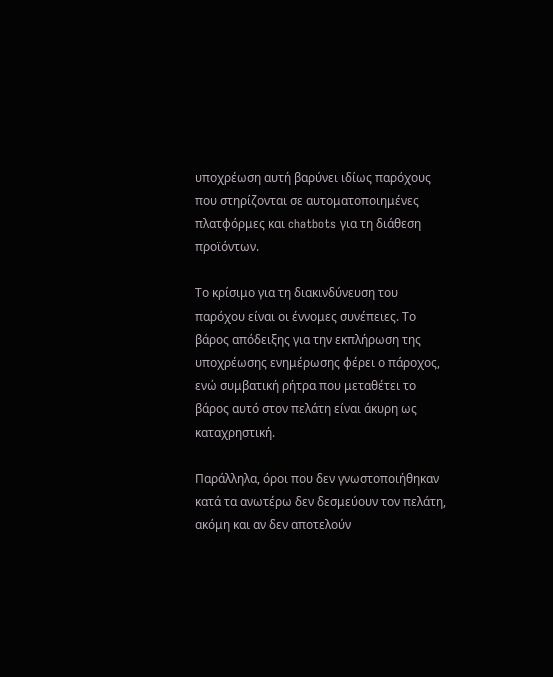υποχρέωση αυτή βαρύνει ιδίως παρόχους που στηρίζονται σε αυτοματοποιημένες πλατφόρμες και chatbots για τη διάθεση προϊόντων.

Το κρίσιμο για τη διακινδύνευση του παρόχου είναι οι έννομες συνέπειες. Το βάρος απόδειξης για την εκπλήρωση της υποχρέωσης ενημέρωσης φέρει ο πάροχος, ενώ συμβατική ρήτρα που μεταθέτει το βάρος αυτό στον πελάτη είναι άκυρη ως καταχρηστική.

Παράλληλα, όροι που δεν γνωστοποιήθηκαν κατά τα ανωτέρω δεν δεσμεύουν τον πελάτη, ακόμη και αν δεν αποτελούν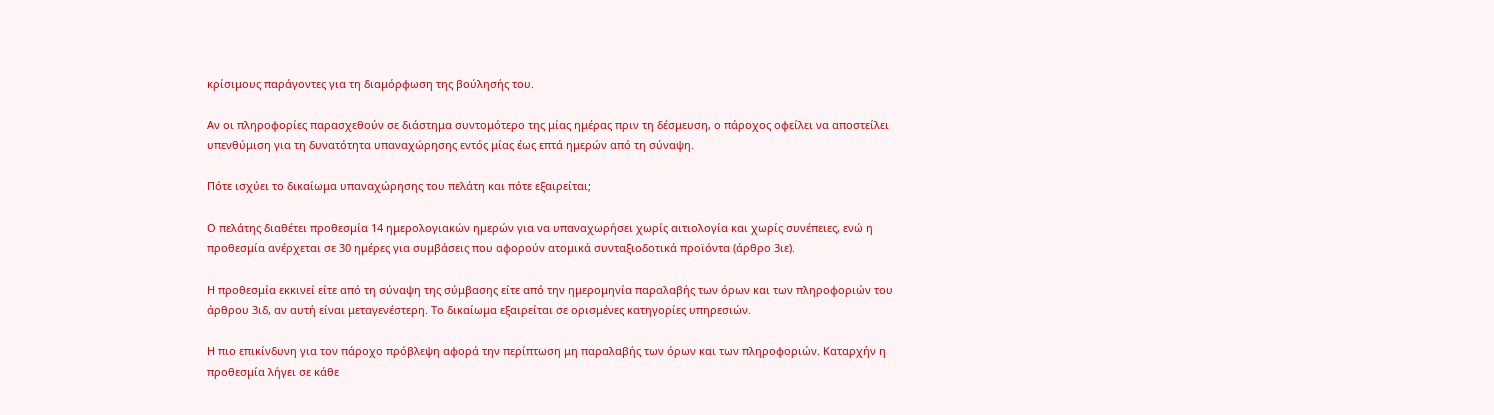κρίσιμους παράγοντες για τη διαμόρφωση της βούλησής του.

Αν οι πληροφορίες παρασχεθούν σε διάστημα συντομότερο της μίας ημέρας πριν τη δέσμευση, ο πάροχος οφείλει να αποστείλει υπενθύμιση για τη δυνατότητα υπαναχώρησης εντός μίας έως επτά ημερών από τη σύναψη.

Πότε ισχύει το δικαίωμα υπαναχώρησης του πελάτη και πότε εξαιρείται;

Ο πελάτης διαθέτει προθεσμία 14 ημερολογιακών ημερών για να υπαναχωρήσει χωρίς αιτιολογία και χωρίς συνέπειες, ενώ η προθεσμία ανέρχεται σε 30 ημέρες για συμβάσεις που αφορούν ατομικά συνταξιοδοτικά προϊόντα (άρθρο 3ιε).

Η προθεσμία εκκινεί είτε από τη σύναψη της σύμβασης είτε από την ημερομηνία παραλαβής των όρων και των πληροφοριών του άρθρου 3ιδ, αν αυτή είναι μεταγενέστερη. Το δικαίωμα εξαιρείται σε ορισμένες κατηγορίες υπηρεσιών.

Η πιο επικίνδυνη για τον πάροχο πρόβλεψη αφορά την περίπτωση μη παραλαβής των όρων και των πληροφοριών. Καταρχήν η προθεσμία λήγει σε κάθε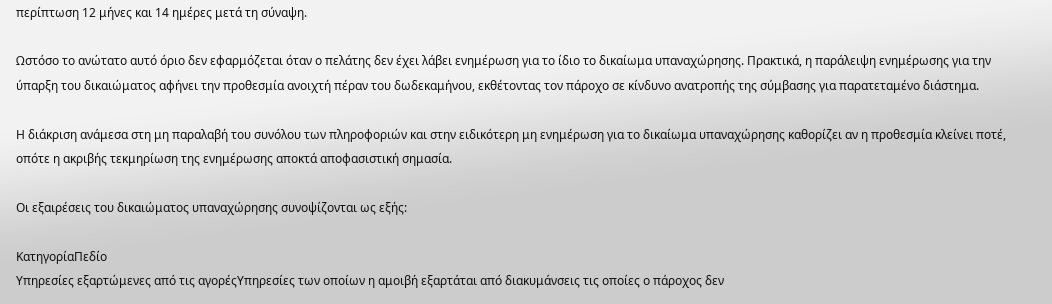περίπτωση 12 μήνες και 14 ημέρες μετά τη σύναψη.

Ωστόσο το ανώτατο αυτό όριο δεν εφαρμόζεται όταν ο πελάτης δεν έχει λάβει ενημέρωση για το ίδιο το δικαίωμα υπαναχώρησης. Πρακτικά, η παράλειψη ενημέρωσης για την ύπαρξη του δικαιώματος αφήνει την προθεσμία ανοιχτή πέραν του δωδεκαμήνου, εκθέτοντας τον πάροχο σε κίνδυνο ανατροπής της σύμβασης για παρατεταμένο διάστημα.

Η διάκριση ανάμεσα στη μη παραλαβή του συνόλου των πληροφοριών και στην ειδικότερη μη ενημέρωση για το δικαίωμα υπαναχώρησης καθορίζει αν η προθεσμία κλείνει ποτέ, οπότε η ακριβής τεκμηρίωση της ενημέρωσης αποκτά αποφασιστική σημασία.

Οι εξαιρέσεις του δικαιώματος υπαναχώρησης συνοψίζονται ως εξής:

ΚατηγορίαΠεδίο
Υπηρεσίες εξαρτώμενες από τις αγορέςΥπηρεσίες των οποίων η αμοιβή εξαρτάται από διακυμάνσεις τις οποίες ο πάροχος δεν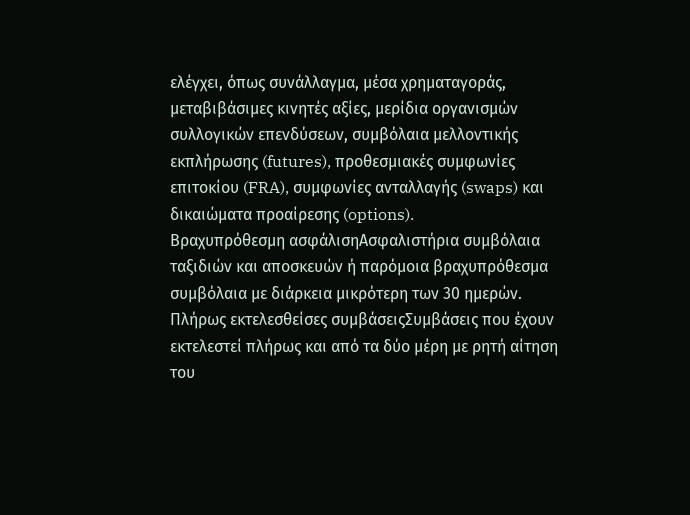ελέγχει, όπως συνάλλαγμα, μέσα χρηματαγοράς, μεταβιβάσιμες κινητές αξίες, μερίδια οργανισμών συλλογικών επενδύσεων, συμβόλαια μελλοντικής εκπλήρωσης (futures), προθεσμιακές συμφωνίες επιτοκίου (FRA), συμφωνίες ανταλλαγής (swaps) και δικαιώματα προαίρεσης (options).
Βραχυπρόθεσμη ασφάλισηΑσφαλιστήρια συμβόλαια ταξιδιών και αποσκευών ή παρόμοια βραχυπρόθεσμα συμβόλαια με διάρκεια μικρότερη των 30 ημερών.
Πλήρως εκτελεσθείσες συμβάσειςΣυμβάσεις που έχουν εκτελεστεί πλήρως και από τα δύο μέρη με ρητή αίτηση του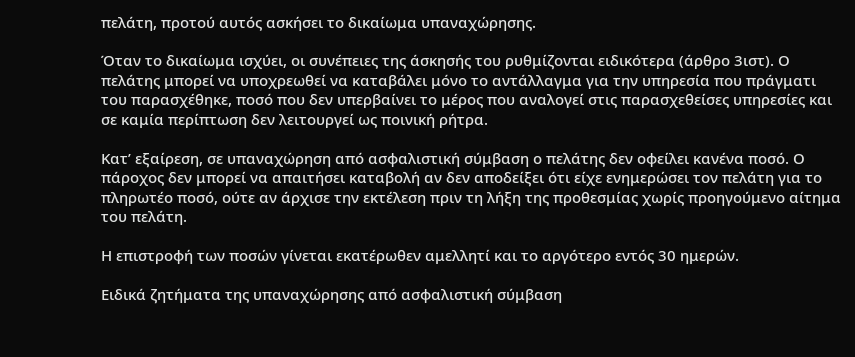πελάτη, προτού αυτός ασκήσει το δικαίωμα υπαναχώρησης.

Όταν το δικαίωμα ισχύει, οι συνέπειες της άσκησής του ρυθμίζονται ειδικότερα (άρθρο 3ιστ). Ο πελάτης μπορεί να υποχρεωθεί να καταβάλει μόνο το αντάλλαγμα για την υπηρεσία που πράγματι του παρασχέθηκε, ποσό που δεν υπερβαίνει το μέρος που αναλογεί στις παρασχεθείσες υπηρεσίες και σε καμία περίπτωση δεν λειτουργεί ως ποινική ρήτρα.

Κατ’ εξαίρεση, σε υπαναχώρηση από ασφαλιστική σύμβαση ο πελάτης δεν οφείλει κανένα ποσό. Ο πάροχος δεν μπορεί να απαιτήσει καταβολή αν δεν αποδείξει ότι είχε ενημερώσει τον πελάτη για το πληρωτέο ποσό, ούτε αν άρχισε την εκτέλεση πριν τη λήξη της προθεσμίας χωρίς προηγούμενο αίτημα του πελάτη.

Η επιστροφή των ποσών γίνεται εκατέρωθεν αμελλητί και το αργότερο εντός 30 ημερών.

Ειδικά ζητήματα της υπαναχώρησης από ασφαλιστική σύμβαση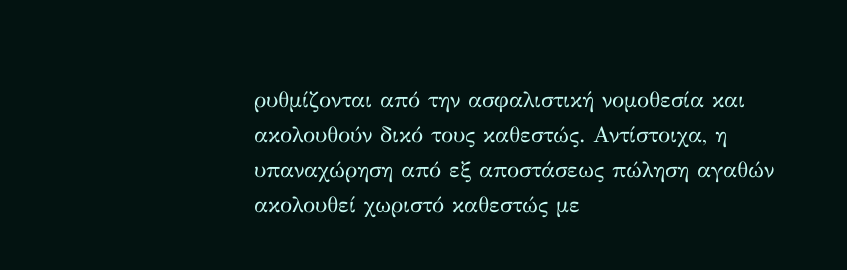ρυθμίζονται από την ασφαλιστική νομοθεσία και ακολουθούν δικό τους καθεστώς. Αντίστοιχα, η υπαναχώρηση από εξ αποστάσεως πώληση αγαθών ακολουθεί χωριστό καθεστώς με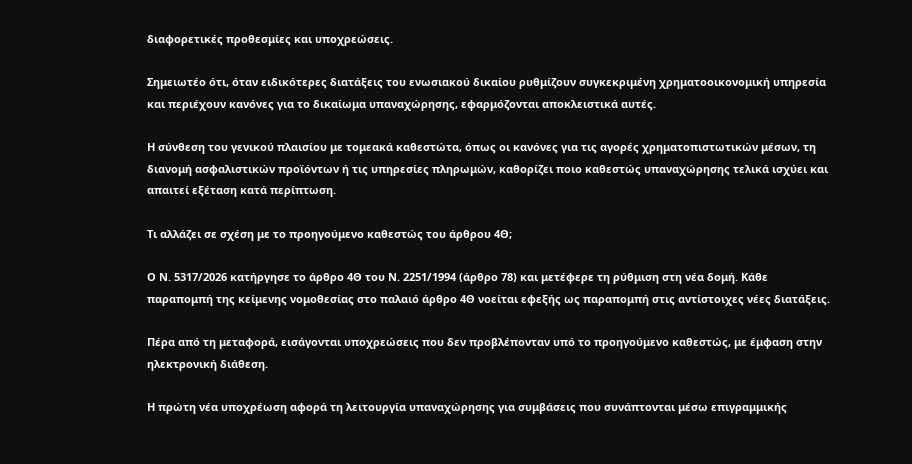διαφορετικές προθεσμίες και υποχρεώσεις.

Σημειωτέο ότι, όταν ειδικότερες διατάξεις του ενωσιακού δικαίου ρυθμίζουν συγκεκριμένη χρηματοοικονομική υπηρεσία και περιέχουν κανόνες για το δικαίωμα υπαναχώρησης, εφαρμόζονται αποκλειστικά αυτές.

Η σύνθεση του γενικού πλαισίου με τομεακά καθεστώτα, όπως οι κανόνες για τις αγορές χρηματοπιστωτικών μέσων, τη διανομή ασφαλιστικών προϊόντων ή τις υπηρεσίες πληρωμών, καθορίζει ποιο καθεστώς υπαναχώρησης τελικά ισχύει και απαιτεί εξέταση κατά περίπτωση.

Τι αλλάζει σε σχέση με το προηγούμενο καθεστώς του άρθρου 4Θ;

Ο Ν. 5317/2026 κατήργησε το άρθρο 4Θ του Ν. 2251/1994 (άρθρο 78) και μετέφερε τη ρύθμιση στη νέα δομή. Κάθε παραπομπή της κείμενης νομοθεσίας στο παλαιό άρθρο 4Θ νοείται εφεξής ως παραπομπή στις αντίστοιχες νέες διατάξεις.

Πέρα από τη μεταφορά, εισάγονται υποχρεώσεις που δεν προβλέπονταν υπό το προηγούμενο καθεστώς, με έμφαση στην ηλεκτρονική διάθεση.

Η πρώτη νέα υποχρέωση αφορά τη λειτουργία υπαναχώρησης για συμβάσεις που συνάπτονται μέσω επιγραμμικής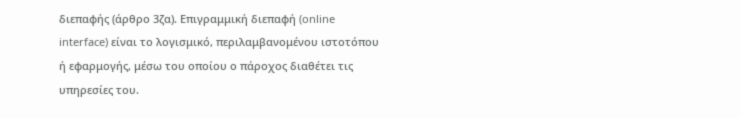διεπαφής (άρθρο 3ζα). Επιγραμμική διεπαφή (online interface) είναι το λογισμικό, περιλαμβανομένου ιστοτόπου ή εφαρμογής, μέσω του οποίου ο πάροχος διαθέτει τις υπηρεσίες του.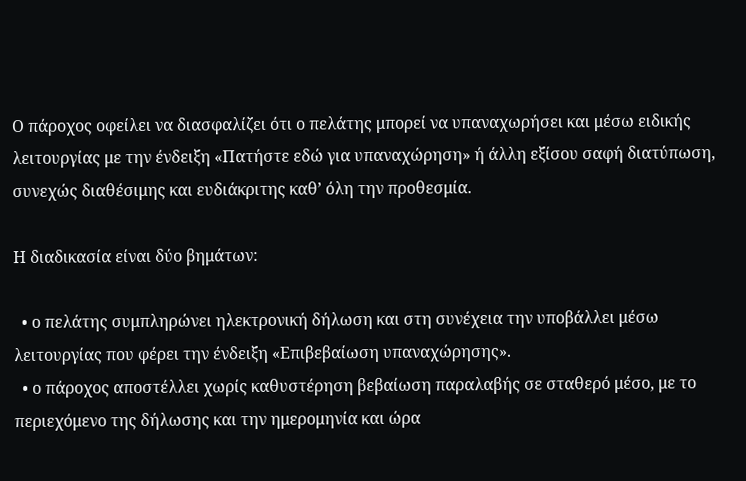Ο πάροχος οφείλει να διασφαλίζει ότι ο πελάτης μπορεί να υπαναχωρήσει και μέσω ειδικής λειτουργίας με την ένδειξη «Πατήστε εδώ για υπαναχώρηση» ή άλλη εξίσου σαφή διατύπωση, συνεχώς διαθέσιμης και ευδιάκριτης καθ’ όλη την προθεσμία.

Η διαδικασία είναι δύο βημάτων:

  • ο πελάτης συμπληρώνει ηλεκτρονική δήλωση και στη συνέχεια την υποβάλλει μέσω λειτουργίας που φέρει την ένδειξη «Επιβεβαίωση υπαναχώρησης».
  • ο πάροχος αποστέλλει χωρίς καθυστέρηση βεβαίωση παραλαβής σε σταθερό μέσο, με το περιεχόμενο της δήλωσης και την ημερομηνία και ώρα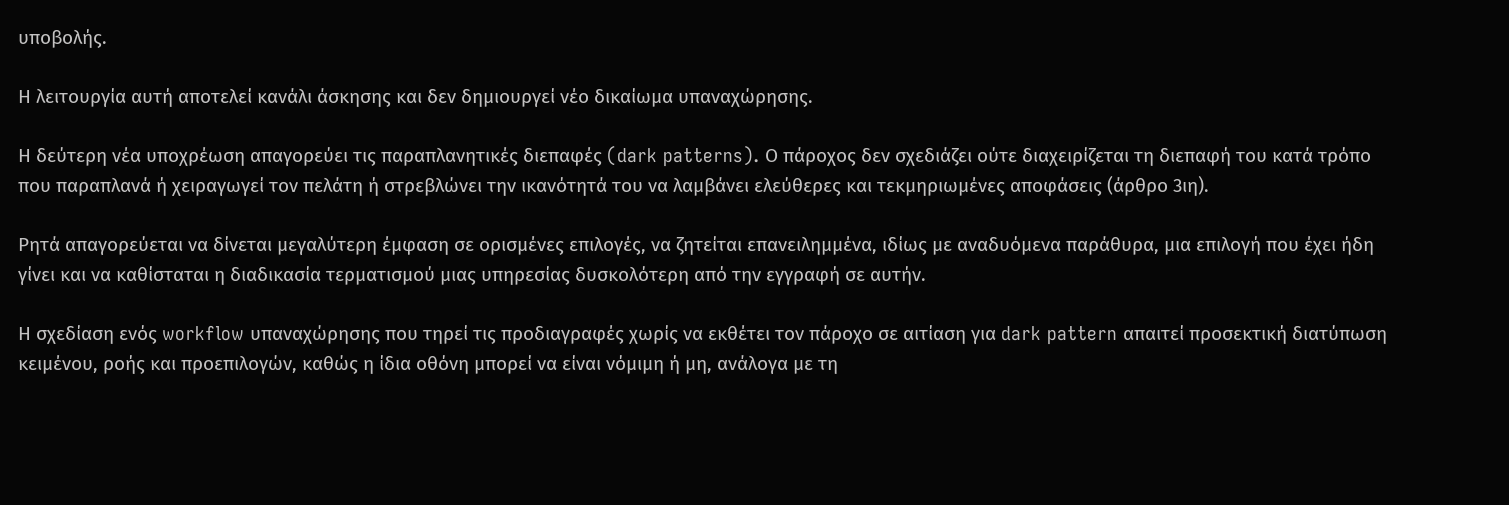υποβολής.

Η λειτουργία αυτή αποτελεί κανάλι άσκησης και δεν δημιουργεί νέο δικαίωμα υπαναχώρησης.

Η δεύτερη νέα υποχρέωση απαγορεύει τις παραπλανητικές διεπαφές (dark patterns). Ο πάροχος δεν σχεδιάζει ούτε διαχειρίζεται τη διεπαφή του κατά τρόπο που παραπλανά ή χειραγωγεί τον πελάτη ή στρεβλώνει την ικανότητά του να λαμβάνει ελεύθερες και τεκμηριωμένες αποφάσεις (άρθρο 3ιη).

Ρητά απαγορεύεται να δίνεται μεγαλύτερη έμφαση σε ορισμένες επιλογές, να ζητείται επανειλημμένα, ιδίως με αναδυόμενα παράθυρα, μια επιλογή που έχει ήδη γίνει και να καθίσταται η διαδικασία τερματισμού μιας υπηρεσίας δυσκολότερη από την εγγραφή σε αυτήν.

Η σχεδίαση ενός workflow υπαναχώρησης που τηρεί τις προδιαγραφές χωρίς να εκθέτει τον πάροχο σε αιτίαση για dark pattern απαιτεί προσεκτική διατύπωση κειμένου, ροής και προεπιλογών, καθώς η ίδια οθόνη μπορεί να είναι νόμιμη ή μη, ανάλογα με τη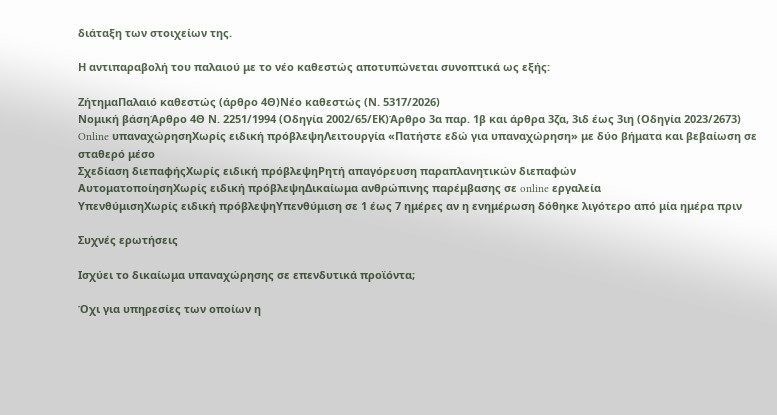διάταξη των στοιχείων της.

Η αντιπαραβολή του παλαιού με το νέο καθεστώς αποτυπώνεται συνοπτικά ως εξής:

ΖήτημαΠαλαιό καθεστώς (άρθρο 4Θ)Νέο καθεστώς (Ν. 5317/2026)
Νομική βάσηΆρθρο 4Θ Ν. 2251/1994 (Οδηγία 2002/65/ΕΚ)Άρθρο 3α παρ. 1β και άρθρα 3ζα, 3ιδ έως 3ιη (Οδηγία 2023/2673)
Online υπαναχώρησηΧωρίς ειδική πρόβλεψηΛειτουργία «Πατήστε εδώ για υπαναχώρηση» με δύο βήματα και βεβαίωση σε σταθερό μέσο
Σχεδίαση διεπαφήςΧωρίς ειδική πρόβλεψηΡητή απαγόρευση παραπλανητικών διεπαφών
ΑυτοματοποίησηΧωρίς ειδική πρόβλεψηΔικαίωμα ανθρώπινης παρέμβασης σε online εργαλεία
ΥπενθύμισηΧωρίς ειδική πρόβλεψηΥπενθύμιση σε 1 έως 7 ημέρες αν η ενημέρωση δόθηκε λιγότερο από μία ημέρα πριν

Συχνές ερωτήσεις

Ισχύει το δικαίωμα υπαναχώρησης σε επενδυτικά προϊόντα;

Όχι για υπηρεσίες των οποίων η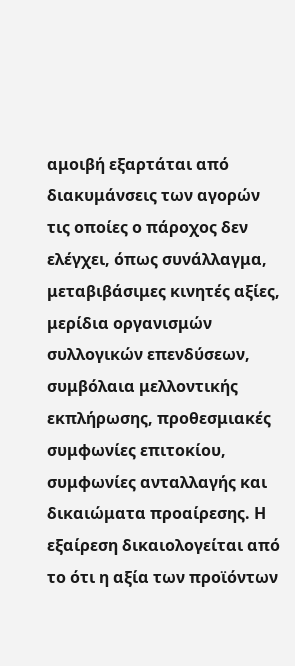αμοιβή εξαρτάται από διακυμάνσεις των αγορών τις οποίες ο πάροχος δεν ελέγχει, όπως συνάλλαγμα, μεταβιβάσιμες κινητές αξίες, μερίδια οργανισμών συλλογικών επενδύσεων, συμβόλαια μελλοντικής εκπλήρωσης, προθεσμιακές συμφωνίες επιτοκίου, συμφωνίες ανταλλαγής και δικαιώματα προαίρεσης. Η εξαίρεση δικαιολογείται από το ότι η αξία των προϊόντων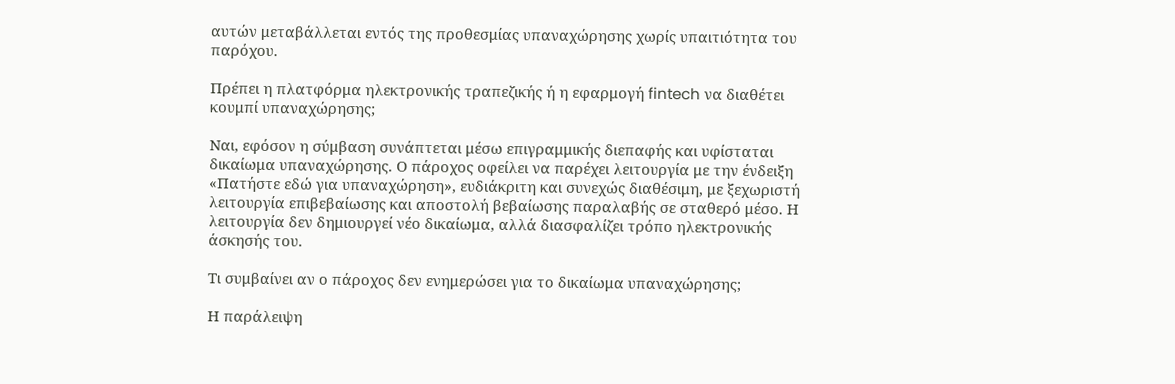αυτών μεταβάλλεται εντός της προθεσμίας υπαναχώρησης χωρίς υπαιτιότητα του παρόχου.

Πρέπει η πλατφόρμα ηλεκτρονικής τραπεζικής ή η εφαρμογή fintech να διαθέτει κουμπί υπαναχώρησης;

Ναι, εφόσον η σύμβαση συνάπτεται μέσω επιγραμμικής διεπαφής και υφίσταται δικαίωμα υπαναχώρησης. Ο πάροχος οφείλει να παρέχει λειτουργία με την ένδειξη «Πατήστε εδώ για υπαναχώρηση», ευδιάκριτη και συνεχώς διαθέσιμη, με ξεχωριστή λειτουργία επιβεβαίωσης και αποστολή βεβαίωσης παραλαβής σε σταθερό μέσο. Η λειτουργία δεν δημιουργεί νέο δικαίωμα, αλλά διασφαλίζει τρόπο ηλεκτρονικής άσκησής του.

Τι συμβαίνει αν ο πάροχος δεν ενημερώσει για το δικαίωμα υπαναχώρησης;

Η παράλειψη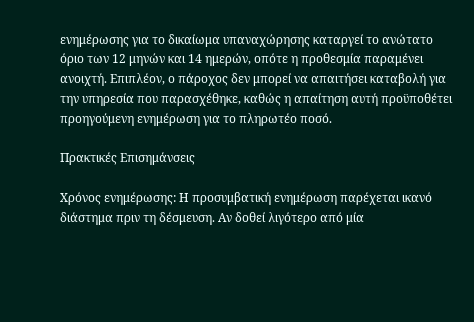ενημέρωσης για το δικαίωμα υπαναχώρησης καταργεί το ανώτατο όριο των 12 μηνών και 14 ημερών, οπότε η προθεσμία παραμένει ανοιχτή. Επιπλέον, ο πάροχος δεν μπορεί να απαιτήσει καταβολή για την υπηρεσία που παρασχέθηκε, καθώς η απαίτηση αυτή προϋποθέτει προηγούμενη ενημέρωση για το πληρωτέο ποσό.

Πρακτικές Επισημάνσεις

Χρόνος ενημέρωσης: Η προσυμβατική ενημέρωση παρέχεται ικανό διάστημα πριν τη δέσμευση. Αν δοθεί λιγότερο από μία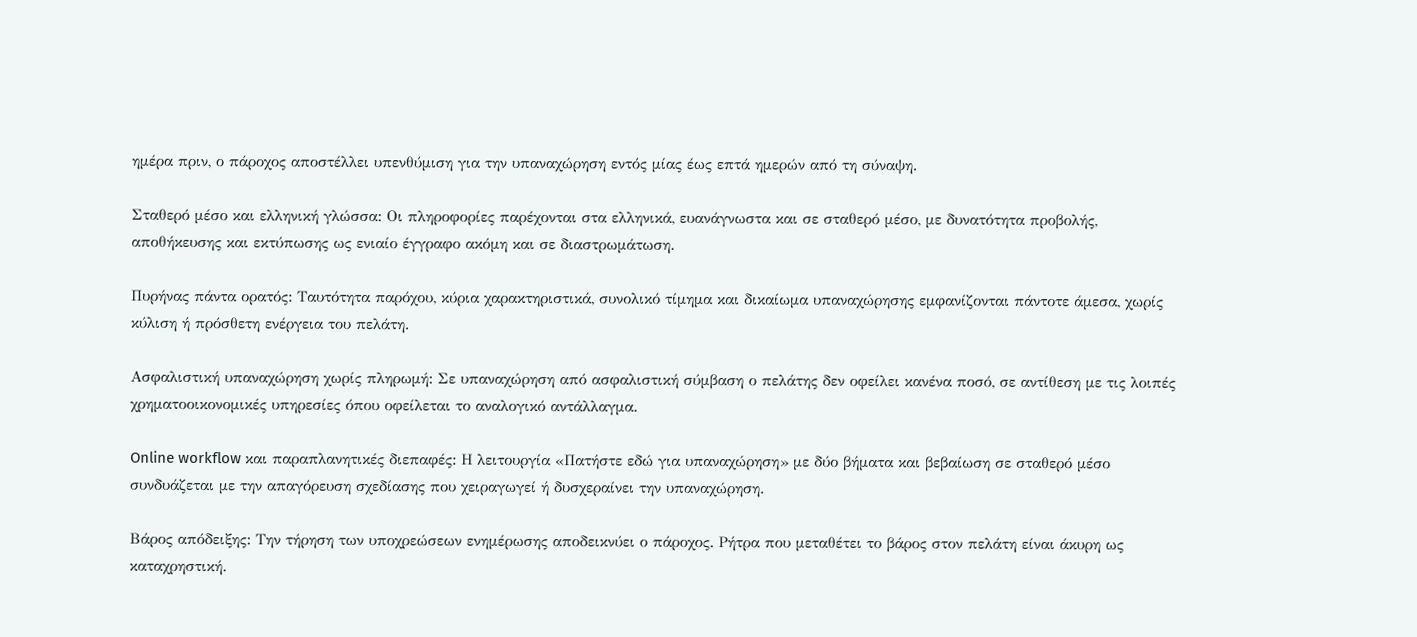ημέρα πριν, ο πάροχος αποστέλλει υπενθύμιση για την υπαναχώρηση εντός μίας έως επτά ημερών από τη σύναψη.

Σταθερό μέσο και ελληνική γλώσσα: Οι πληροφορίες παρέχονται στα ελληνικά, ευανάγνωστα και σε σταθερό μέσο, με δυνατότητα προβολής, αποθήκευσης και εκτύπωσης ως ενιαίο έγγραφο ακόμη και σε διαστρωμάτωση.

Πυρήνας πάντα ορατός: Ταυτότητα παρόχου, κύρια χαρακτηριστικά, συνολικό τίμημα και δικαίωμα υπαναχώρησης εμφανίζονται πάντοτε άμεσα, χωρίς κύλιση ή πρόσθετη ενέργεια του πελάτη.

Ασφαλιστική υπαναχώρηση χωρίς πληρωμή: Σε υπαναχώρηση από ασφαλιστική σύμβαση ο πελάτης δεν οφείλει κανένα ποσό, σε αντίθεση με τις λοιπές χρηματοοικονομικές υπηρεσίες όπου οφείλεται το αναλογικό αντάλλαγμα.

Online workflow και παραπλανητικές διεπαφές: Η λειτουργία «Πατήστε εδώ για υπαναχώρηση» με δύο βήματα και βεβαίωση σε σταθερό μέσο συνδυάζεται με την απαγόρευση σχεδίασης που χειραγωγεί ή δυσχεραίνει την υπαναχώρηση.

Βάρος απόδειξης: Την τήρηση των υποχρεώσεων ενημέρωσης αποδεικνύει ο πάροχος. Ρήτρα που μεταθέτει το βάρος στον πελάτη είναι άκυρη ως καταχρηστική.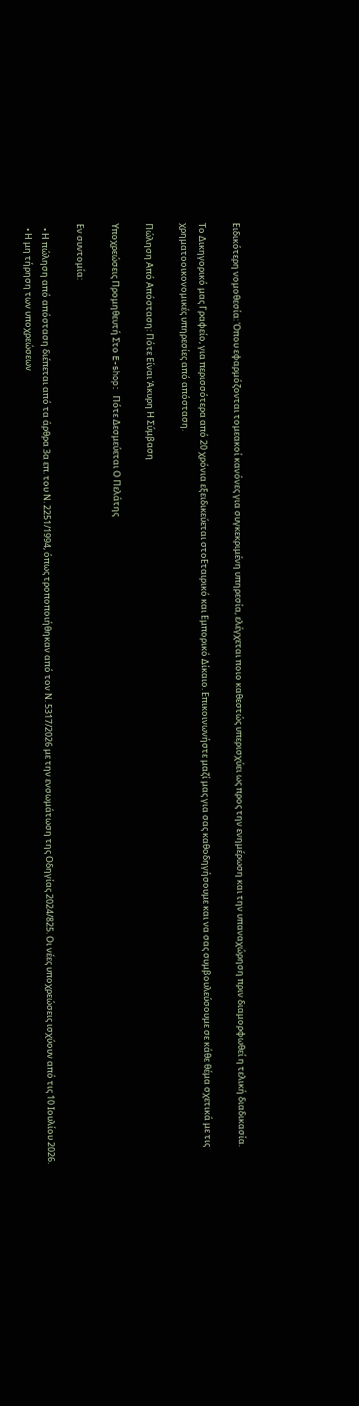Ειδικότερη νομοθεσία: Όπου εφαρμόζονται τομεακοί κανόνες για συγκεκριμένη υπηρεσία, ελέγχεται ποιο καθεστώς υπερισχύει ως προς την ενημέρωση και την υπαναχώρηση πριν διαμορφωθεί η τελική διαδικασία.

Το Δικηγορικό μας Γραφείο, για περισσότερα από 20 χρόνια εξειδικεύεται στοΕταιρικό και Εμπορικό Δίκαιο. Επικοινωνήστε μαζί μας για σας καθοδηγήσουμε και να σας συμβουλεύσουμε σε κάθε θέμα σχετικά με τις χρηματοοικονομικές υπηρεσίες από απόσταση.

Πώληση Από Απόσταση: Πότε Είναι Άκυρη Η Σύμβαση

Υποχρεώσεις Προμηθευτή Στο E-shop: Πότε Δεσμεύεται Ο Πελάτης

Εν συντομία:

  • Η πώληση από απόσταση διέπεται από τα άρθρα 3α επ. του Ν. 2251/1994, όπως τροποποιήθηκαν από τον Ν. 5317/2026 με την ενσωμάτωση της Οδηγίας 2024/825. Οι νέες υποχρεώσεις ισχύουν από τις 10 Ιουλίου 2026.
  • Η μη τήρηση των υποχρεώσεων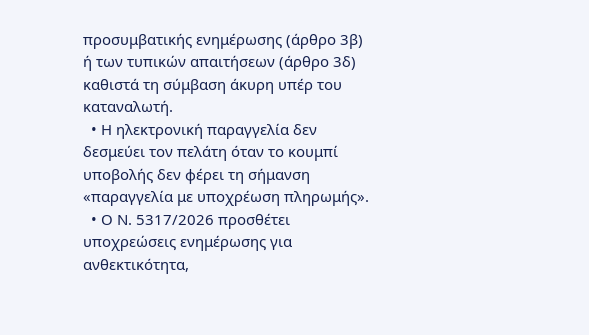προσυμβατικής ενημέρωσης (άρθρο 3β) ή των τυπικών απαιτήσεων (άρθρο 3δ) καθιστά τη σύμβαση άκυρη υπέρ του καταναλωτή.
  • Η ηλεκτρονική παραγγελία δεν δεσμεύει τον πελάτη όταν το κουμπί υποβολής δεν φέρει τη σήμανση «παραγγελία με υποχρέωση πληρωμής».
  • Ο Ν. 5317/2026 προσθέτει υποχρεώσεις ενημέρωσης για ανθεκτικότητα,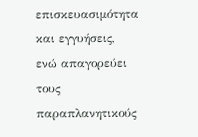επισκευασιμότητα και εγγυήσεις, ενώ απαγορεύει τους παραπλανητικούς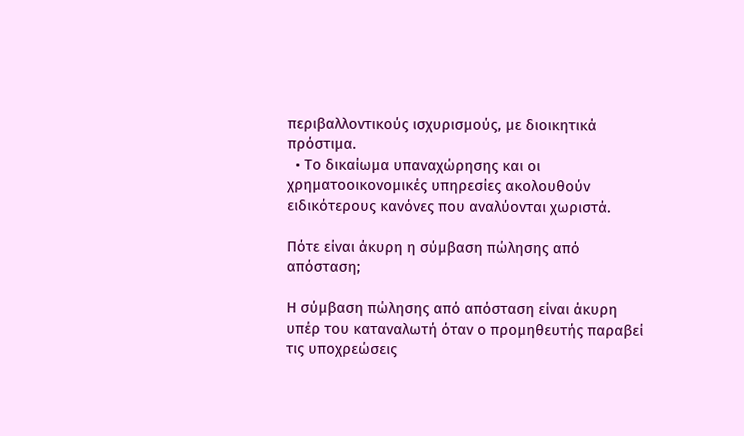περιβαλλοντικούς ισχυρισμούς, με διοικητικά πρόστιμα.
  • Το δικαίωμα υπαναχώρησης και οι χρηματοοικονομικές υπηρεσίες ακολουθούν ειδικότερους κανόνες που αναλύονται χωριστά.

Πότε είναι άκυρη η σύμβαση πώλησης από απόσταση;

Η σύμβαση πώλησης από απόσταση είναι άκυρη υπέρ του καταναλωτή όταν ο προμηθευτής παραβεί τις υποχρεώσεις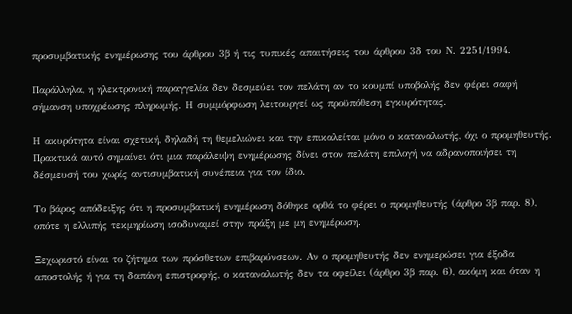προσυμβατικής ενημέρωσης του άρθρου 3β ή τις τυπικές απαιτήσεις του άρθρου 3δ του Ν. 2251/1994.

Παράλληλα, η ηλεκτρονική παραγγελία δεν δεσμεύει τον πελάτη αν το κουμπί υποβολής δεν φέρει σαφή σήμανση υποχρέωσης πληρωμής. Η συμμόρφωση λειτουργεί ως προϋπόθεση εγκυρότητας.

Η ακυρότητα είναι σχετική, δηλαδή τη θεμελιώνει και την επικαλείται μόνο ο καταναλωτής, όχι ο προμηθευτής. Πρακτικά αυτό σημαίνει ότι μια παράλειψη ενημέρωσης δίνει στον πελάτη επιλογή να αδρανοποιήσει τη δέσμευσή του χωρίς αντισυμβατική συνέπεια για τον ίδιο.

Το βάρος απόδειξης ότι η προσυμβατική ενημέρωση δόθηκε ορθά το φέρει ο προμηθευτής (άρθρο 3β παρ. 8), οπότε η ελλιπής τεκμηρίωση ισοδυναμεί στην πράξη με μη ενημέρωση.

Ξεχωριστό είναι το ζήτημα των πρόσθετων επιβαρύνσεων. Αν ο προμηθευτής δεν ενημερώσει για έξοδα αποστολής ή για τη δαπάνη επιστροφής, ο καταναλωτής δεν τα οφείλει (άρθρο 3β παρ. 6), ακόμη και όταν η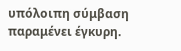υπόλοιπη σύμβαση παραμένει έγκυρη.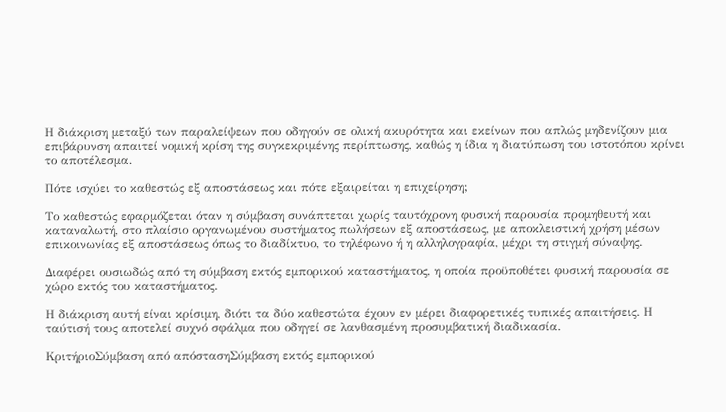Η διάκριση μεταξύ των παραλείψεων που οδηγούν σε ολική ακυρότητα και εκείνων που απλώς μηδενίζουν μια επιβάρυνση απαιτεί νομική κρίση της συγκεκριμένης περίπτωσης, καθώς η ίδια η διατύπωση του ιστοτόπου κρίνει το αποτέλεσμα.

Πότε ισχύει το καθεστώς εξ αποστάσεως και πότε εξαιρείται η επιχείρηση;

Το καθεστώς εφαρμόζεται όταν η σύμβαση συνάπτεται χωρίς ταυτόχρονη φυσική παρουσία προμηθευτή και καταναλωτή, στο πλαίσιο οργανωμένου συστήματος πωλήσεων εξ αποστάσεως, με αποκλειστική χρήση μέσων επικοινωνίας εξ αποστάσεως όπως το διαδίκτυο, το τηλέφωνο ή η αλληλογραφία, μέχρι τη στιγμή σύναψης.

Διαφέρει ουσιωδώς από τη σύμβαση εκτός εμπορικού καταστήματος, η οποία προϋποθέτει φυσική παρουσία σε χώρο εκτός του καταστήματος.

Η διάκριση αυτή είναι κρίσιμη, διότι τα δύο καθεστώτα έχουν εν μέρει διαφορετικές τυπικές απαιτήσεις. Η ταύτισή τους αποτελεί συχνό σφάλμα που οδηγεί σε λανθασμένη προσυμβατική διαδικασία.

ΚριτήριοΣύμβαση από απόστασηΣύμβαση εκτός εμπορικού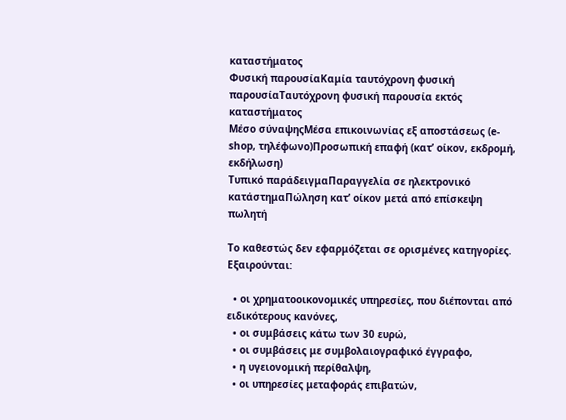καταστήματος
Φυσική παρουσίαΚαμία ταυτόχρονη φυσική παρουσίαΤαυτόχρονη φυσική παρουσία εκτός καταστήματος
Μέσο σύναψηςΜέσα επικοινωνίας εξ αποστάσεως (e-shop, τηλέφωνο)Προσωπική επαφή (κατ’ οίκον, εκδρομή, εκδήλωση)
Τυπικό παράδειγμαΠαραγγελία σε ηλεκτρονικό κατάστημαΠώληση κατ’ οίκον μετά από επίσκεψη πωλητή

Το καθεστώς δεν εφαρμόζεται σε ορισμένες κατηγορίες. Εξαιρούνται:

  • οι χρηματοοικονομικές υπηρεσίες, που διέπονται από ειδικότερους κανόνες,
  • οι συμβάσεις κάτω των 30 ευρώ,
  • οι συμβάσεις με συμβολαιογραφικό έγγραφο,
  • η υγειονομική περίθαλψη,
  • οι υπηρεσίες μεταφοράς επιβατών,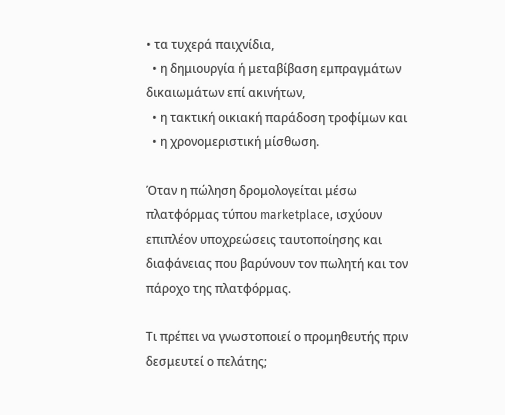• τα τυχερά παιχνίδια,
  • η δημιουργία ή μεταβίβαση εμπραγμάτων δικαιωμάτων επί ακινήτων,
  • η τακτική οικιακή παράδοση τροφίμων και
  • η χρονομεριστική μίσθωση.

Όταν η πώληση δρομολογείται μέσω πλατφόρμας τύπου marketplace, ισχύουν επιπλέον υποχρεώσεις ταυτοποίησης και διαφάνειας που βαρύνουν τον πωλητή και τον πάροχο της πλατφόρμας.

Τι πρέπει να γνωστοποιεί ο προμηθευτής πριν δεσμευτεί ο πελάτης;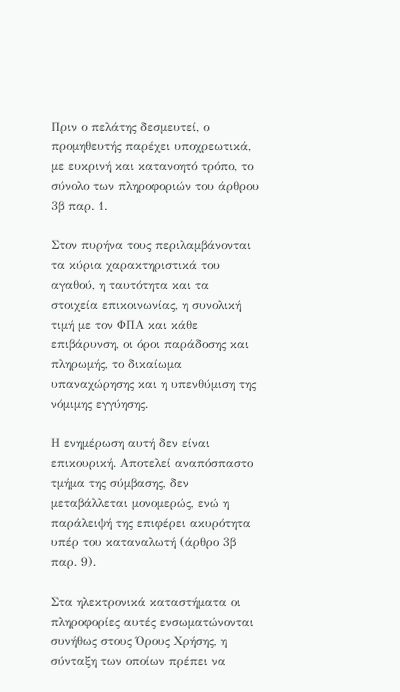Πριν ο πελάτης δεσμευτεί, ο προμηθευτής παρέχει υποχρεωτικά, με ευκρινή και κατανοητό τρόπο, το σύνολο των πληροφοριών του άρθρου 3β παρ. 1.

Στον πυρήνα τους περιλαμβάνονται τα κύρια χαρακτηριστικά του αγαθού, η ταυτότητα και τα στοιχεία επικοινωνίας, η συνολική τιμή με τον ΦΠΑ και κάθε επιβάρυνση, οι όροι παράδοσης και πληρωμής, το δικαίωμα υπαναχώρησης και η υπενθύμιση της νόμιμης εγγύησης.

Η ενημέρωση αυτή δεν είναι επικουρική. Αποτελεί αναπόσπαστο τμήμα της σύμβασης, δεν μεταβάλλεται μονομερώς, ενώ η παράλειψή της επιφέρει ακυρότητα υπέρ του καταναλωτή (άρθρο 3β παρ. 9).

Στα ηλεκτρονικά καταστήματα οι πληροφορίες αυτές ενσωματώνονται συνήθως στους Όρους Χρήσης, η σύνταξη των οποίων πρέπει να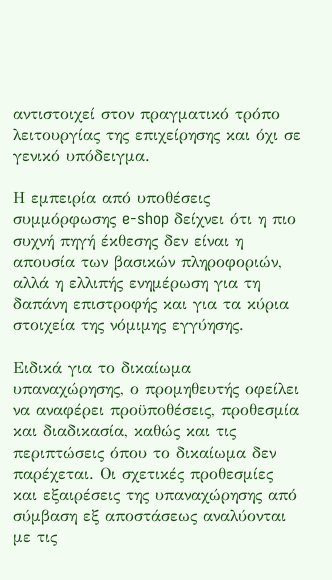αντιστοιχεί στον πραγματικό τρόπο λειτουργίας της επιχείρησης και όχι σε γενικό υπόδειγμα.

Η εμπειρία από υποθέσεις συμμόρφωσης e-shop δείχνει ότι η πιο συχνή πηγή έκθεσης δεν είναι η απουσία των βασικών πληροφοριών, αλλά η ελλιπής ενημέρωση για τη δαπάνη επιστροφής και για τα κύρια στοιχεία της νόμιμης εγγύησης.

Ειδικά για το δικαίωμα υπαναχώρησης, ο προμηθευτής οφείλει να αναφέρει προϋποθέσεις, προθεσμία και διαδικασία, καθώς και τις περιπτώσεις όπου το δικαίωμα δεν παρέχεται. Οι σχετικές προθεσμίες και εξαιρέσεις της υπαναχώρησης από σύμβαση εξ αποστάσεως αναλύονται με τις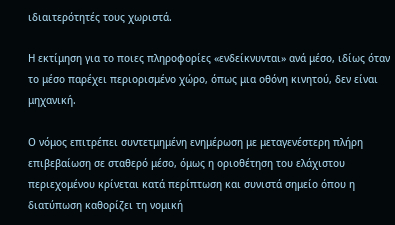ιδιαιτερότητές τους χωριστά.

Η εκτίμηση για το ποιες πληροφορίες «ενδείκνυνται» ανά μέσο, ιδίως όταν το μέσο παρέχει περιορισμένο χώρο, όπως μια οθόνη κινητού, δεν είναι μηχανική.

Ο νόμος επιτρέπει συντετμημένη ενημέρωση με μεταγενέστερη πλήρη επιβεβαίωση σε σταθερό μέσο, όμως η οριοθέτηση του ελάχιστου περιεχομένου κρίνεται κατά περίπτωση και συνιστά σημείο όπου η διατύπωση καθορίζει τη νομική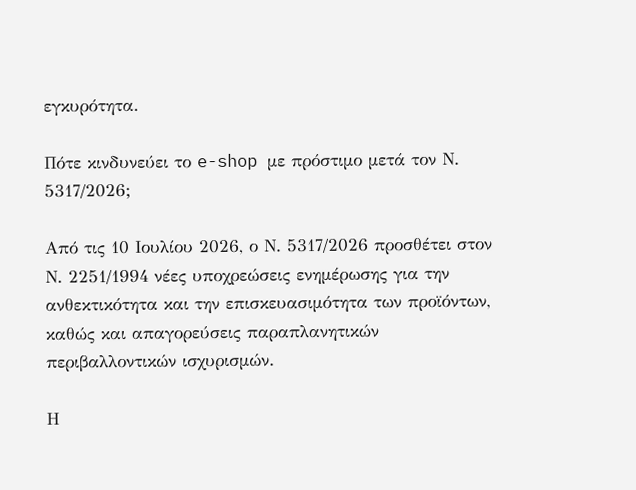εγκυρότητα.

Πότε κινδυνεύει το e-shop με πρόστιμο μετά τον Ν. 5317/2026;

Από τις 10 Ιουλίου 2026, ο Ν. 5317/2026 προσθέτει στον Ν. 2251/1994 νέες υποχρεώσεις ενημέρωσης για την ανθεκτικότητα και την επισκευασιμότητα των προϊόντων, καθώς και απαγορεύσεις παραπλανητικών περιβαλλοντικών ισχυρισμών.

Η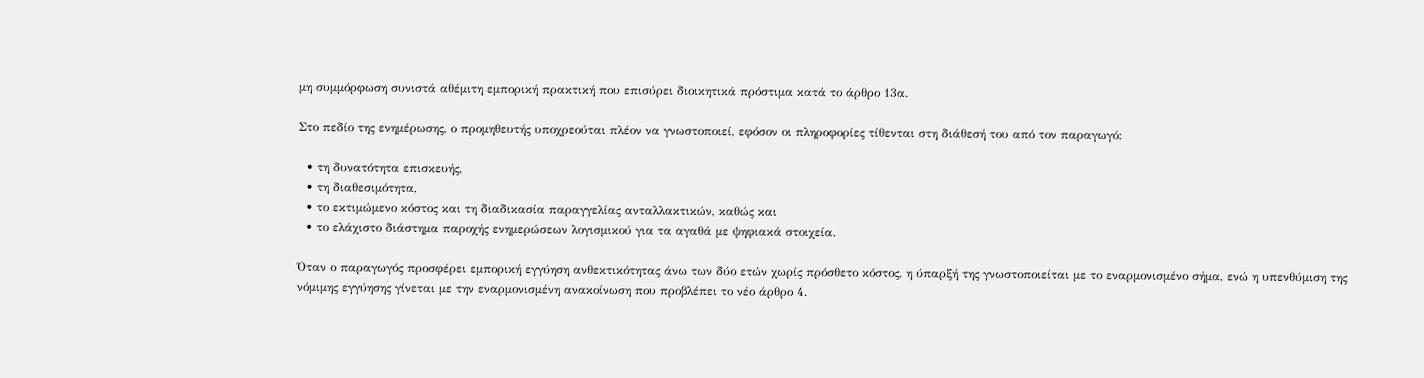μη συμμόρφωση συνιστά αθέμιτη εμπορική πρακτική που επισύρει διοικητικά πρόστιμα κατά το άρθρο 13α.

Στο πεδίο της ενημέρωσης, ο προμηθευτής υποχρεούται πλέον να γνωστοποιεί, εφόσον οι πληροφορίες τίθενται στη διάθεσή του από τον παραγωγό:

  • τη δυνατότητα επισκευής,
  • τη διαθεσιμότητα,
  • το εκτιμώμενο κόστος και τη διαδικασία παραγγελίας ανταλλακτικών, καθώς και
  • το ελάχιστο διάστημα παροχής ενημερώσεων λογισμικού για τα αγαθά με ψηφιακά στοιχεία.

Όταν ο παραγωγός προσφέρει εμπορική εγγύηση ανθεκτικότητας άνω των δύο ετών χωρίς πρόσθετο κόστος, η ύπαρξή της γνωστοποιείται με το εναρμονισμένο σήμα, ενώ η υπενθύμιση της νόμιμης εγγύησης γίνεται με την εναρμονισμένη ανακοίνωση που προβλέπει το νέο άρθρο 4.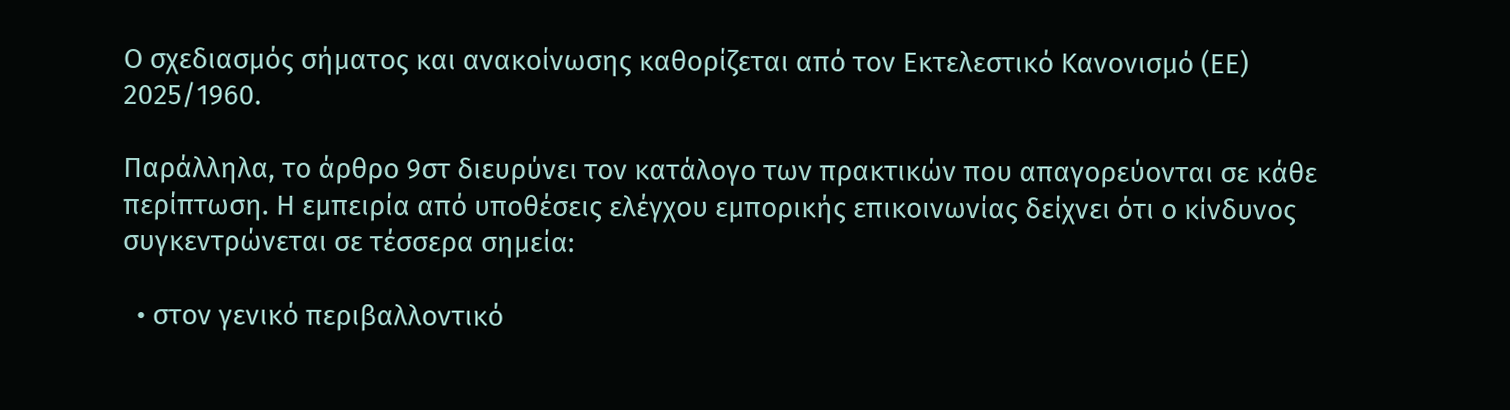Ο σχεδιασμός σήματος και ανακοίνωσης καθορίζεται από τον Εκτελεστικό Κανονισμό (ΕΕ) 2025/1960.

Παράλληλα, το άρθρο 9στ διευρύνει τον κατάλογο των πρακτικών που απαγορεύονται σε κάθε περίπτωση. Η εμπειρία από υποθέσεις ελέγχου εμπορικής επικοινωνίας δείχνει ότι ο κίνδυνος συγκεντρώνεται σε τέσσερα σημεία:

  • στον γενικό περιβαλλοντικό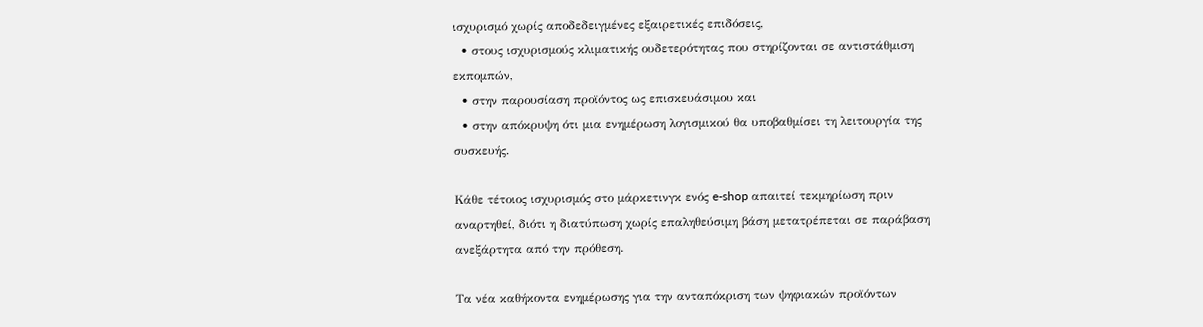ισχυρισμό χωρίς αποδεδειγμένες εξαιρετικές επιδόσεις,
  • στους ισχυρισμούς κλιματικής ουδετερότητας που στηρίζονται σε αντιστάθμιση εκπομπών,
  • στην παρουσίαση προϊόντος ως επισκευάσιμου και
  • στην απόκρυψη ότι μια ενημέρωση λογισμικού θα υποβαθμίσει τη λειτουργία της συσκευής.

Κάθε τέτοιος ισχυρισμός στο μάρκετινγκ ενός e-shop απαιτεί τεκμηρίωση πριν αναρτηθεί, διότι η διατύπωση χωρίς επαληθεύσιμη βάση μετατρέπεται σε παράβαση ανεξάρτητα από την πρόθεση.

Τα νέα καθήκοντα ενημέρωσης για την ανταπόκριση των ψηφιακών προϊόντων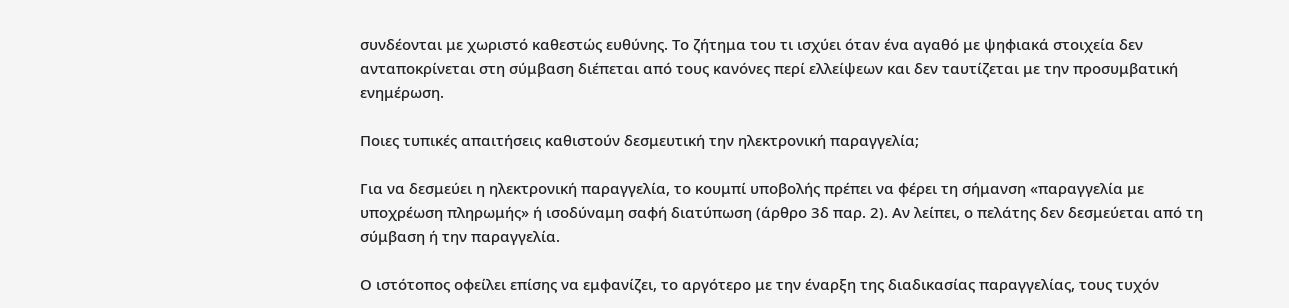συνδέονται με χωριστό καθεστώς ευθύνης. Το ζήτημα του τι ισχύει όταν ένα αγαθό με ψηφιακά στοιχεία δεν ανταποκρίνεται στη σύμβαση διέπεται από τους κανόνες περί ελλείψεων και δεν ταυτίζεται με την προσυμβατική ενημέρωση.

Ποιες τυπικές απαιτήσεις καθιστούν δεσμευτική την ηλεκτρονική παραγγελία;

Για να δεσμεύει η ηλεκτρονική παραγγελία, το κουμπί υποβολής πρέπει να φέρει τη σήμανση «παραγγελία με υποχρέωση πληρωμής» ή ισοδύναμη σαφή διατύπωση (άρθρο 3δ παρ. 2). Αν λείπει, ο πελάτης δεν δεσμεύεται από τη σύμβαση ή την παραγγελία.

Ο ιστότοπος οφείλει επίσης να εμφανίζει, το αργότερο με την έναρξη της διαδικασίας παραγγελίας, τους τυχόν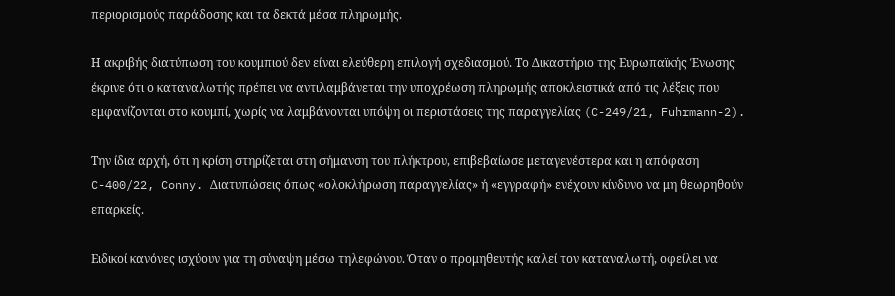περιορισμούς παράδοσης και τα δεκτά μέσα πληρωμής.

Η ακριβής διατύπωση του κουμπιού δεν είναι ελεύθερη επιλογή σχεδιασμού. Το Δικαστήριο της Ευρωπαϊκής Ένωσης έκρινε ότι ο καταναλωτής πρέπει να αντιλαμβάνεται την υποχρέωση πληρωμής αποκλειστικά από τις λέξεις που εμφανίζονται στο κουμπί, χωρίς να λαμβάνονται υπόψη οι περιστάσεις της παραγγελίας (C-249/21, Fuhrmann-2).

Την ίδια αρχή, ότι η κρίση στηρίζεται στη σήμανση του πλήκτρου, επιβεβαίωσε μεταγενέστερα και η απόφαση C-400/22, Conny. Διατυπώσεις όπως «ολοκλήρωση παραγγελίας» ή «εγγραφή» ενέχουν κίνδυνο να μη θεωρηθούν επαρκείς.

Ειδικοί κανόνες ισχύουν για τη σύναψη μέσω τηλεφώνου. Όταν ο προμηθευτής καλεί τον καταναλωτή, οφείλει να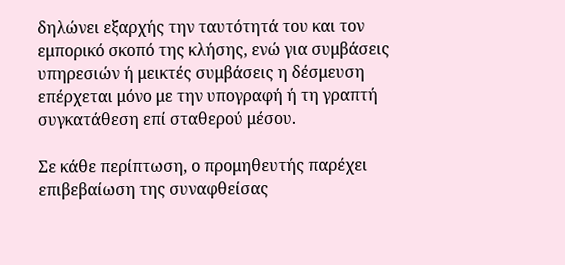δηλώνει εξαρχής την ταυτότητά του και τον εμπορικό σκοπό της κλήσης, ενώ για συμβάσεις υπηρεσιών ή μεικτές συμβάσεις η δέσμευση επέρχεται μόνο με την υπογραφή ή τη γραπτή συγκατάθεση επί σταθερού μέσου.

Σε κάθε περίπτωση, ο προμηθευτής παρέχει επιβεβαίωση της συναφθείσας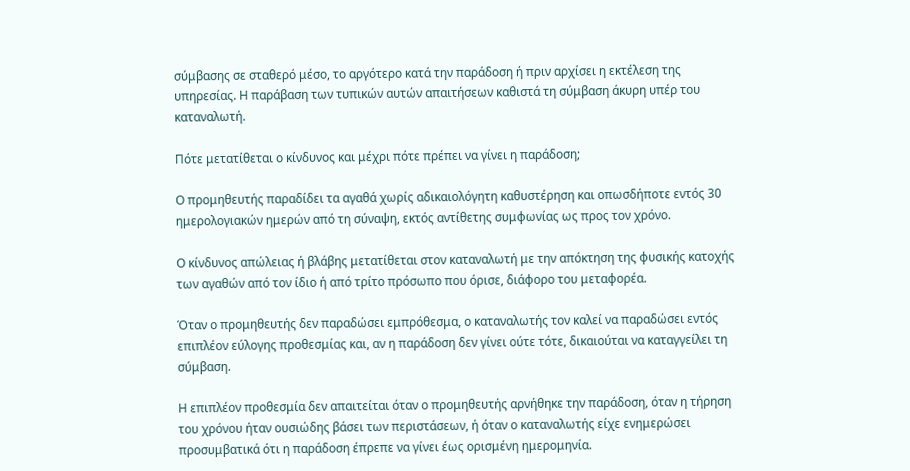σύμβασης σε σταθερό μέσο, το αργότερο κατά την παράδοση ή πριν αρχίσει η εκτέλεση της υπηρεσίας. Η παράβαση των τυπικών αυτών απαιτήσεων καθιστά τη σύμβαση άκυρη υπέρ του καταναλωτή.

Πότε μετατίθεται ο κίνδυνος και μέχρι πότε πρέπει να γίνει η παράδοση;

Ο προμηθευτής παραδίδει τα αγαθά χωρίς αδικαιολόγητη καθυστέρηση και οπωσδήποτε εντός 30 ημερολογιακών ημερών από τη σύναψη, εκτός αντίθετης συμφωνίας ως προς τον χρόνο.

Ο κίνδυνος απώλειας ή βλάβης μετατίθεται στον καταναλωτή με την απόκτηση της φυσικής κατοχής των αγαθών από τον ίδιο ή από τρίτο πρόσωπο που όρισε, διάφορο του μεταφορέα.

Όταν ο προμηθευτής δεν παραδώσει εμπρόθεσμα, ο καταναλωτής τον καλεί να παραδώσει εντός επιπλέον εύλογης προθεσμίας και, αν η παράδοση δεν γίνει ούτε τότε, δικαιούται να καταγγείλει τη σύμβαση.

Η επιπλέον προθεσμία δεν απαιτείται όταν ο προμηθευτής αρνήθηκε την παράδοση, όταν η τήρηση του χρόνου ήταν ουσιώδης βάσει των περιστάσεων, ή όταν ο καταναλωτής είχε ενημερώσει προσυμβατικά ότι η παράδοση έπρεπε να γίνει έως ορισμένη ημερομηνία.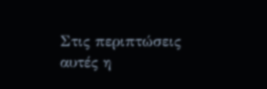Στις περιπτώσεις αυτές η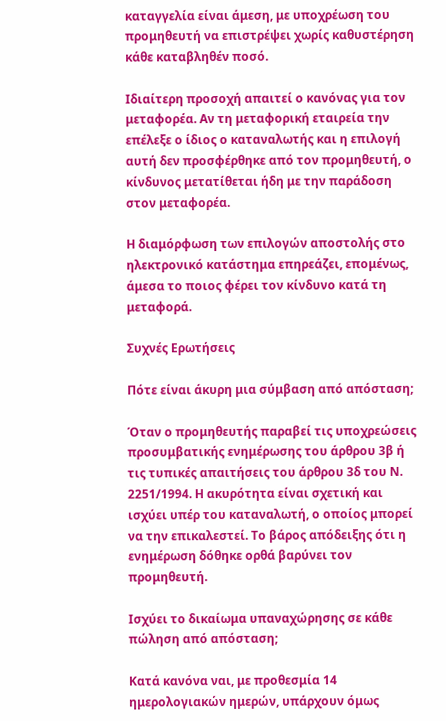καταγγελία είναι άμεση, με υποχρέωση του προμηθευτή να επιστρέψει χωρίς καθυστέρηση κάθε καταβληθέν ποσό.

Ιδιαίτερη προσοχή απαιτεί ο κανόνας για τον μεταφορέα. Αν τη μεταφορική εταιρεία την επέλεξε ο ίδιος ο καταναλωτής και η επιλογή αυτή δεν προσφέρθηκε από τον προμηθευτή, ο κίνδυνος μετατίθεται ήδη με την παράδοση στον μεταφορέα.

Η διαμόρφωση των επιλογών αποστολής στο ηλεκτρονικό κατάστημα επηρεάζει, επομένως, άμεσα το ποιος φέρει τον κίνδυνο κατά τη μεταφορά.

Συχνές Ερωτήσεις

Πότε είναι άκυρη μια σύμβαση από απόσταση;

Όταν ο προμηθευτής παραβεί τις υποχρεώσεις προσυμβατικής ενημέρωσης του άρθρου 3β ή τις τυπικές απαιτήσεις του άρθρου 3δ του Ν. 2251/1994. Η ακυρότητα είναι σχετική και ισχύει υπέρ του καταναλωτή, ο οποίος μπορεί να την επικαλεστεί. Το βάρος απόδειξης ότι η ενημέρωση δόθηκε ορθά βαρύνει τον προμηθευτή.

Ισχύει το δικαίωμα υπαναχώρησης σε κάθε πώληση από απόσταση;

Κατά κανόνα ναι, με προθεσμία 14 ημερολογιακών ημερών, υπάρχουν όμως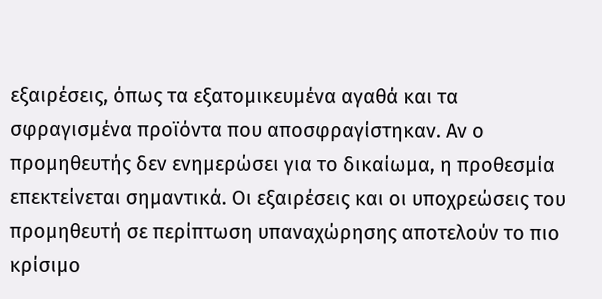εξαιρέσεις, όπως τα εξατομικευμένα αγαθά και τα σφραγισμένα προϊόντα που αποσφραγίστηκαν. Αν ο προμηθευτής δεν ενημερώσει για το δικαίωμα, η προθεσμία επεκτείνεται σημαντικά. Οι εξαιρέσεις και οι υποχρεώσεις του προμηθευτή σε περίπτωση υπαναχώρησης αποτελούν το πιο κρίσιμο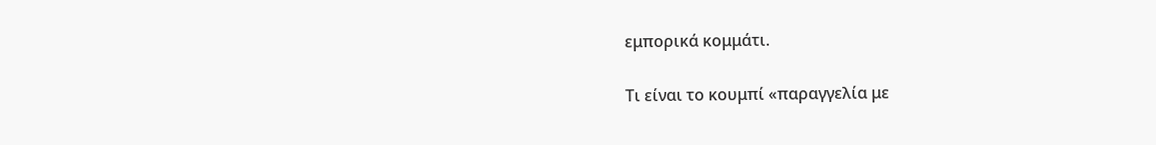εμπορικά κομμάτι.

Τι είναι το κουμπί «παραγγελία με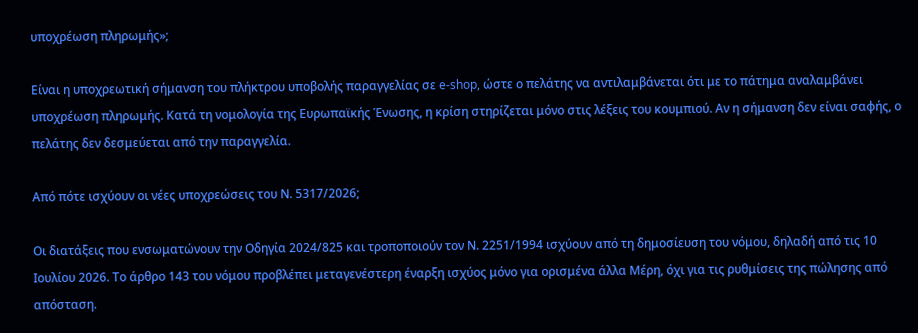υποχρέωση πληρωμής»;

Είναι η υποχρεωτική σήμανση του πλήκτρου υποβολής παραγγελίας σε e-shop, ώστε ο πελάτης να αντιλαμβάνεται ότι με το πάτημα αναλαμβάνει υποχρέωση πληρωμής. Κατά τη νομολογία της Ευρωπαϊκής Ένωσης, η κρίση στηρίζεται μόνο στις λέξεις του κουμπιού. Αν η σήμανση δεν είναι σαφής, ο πελάτης δεν δεσμεύεται από την παραγγελία.

Από πότε ισχύουν οι νέες υποχρεώσεις του Ν. 5317/2026;

Οι διατάξεις που ενσωματώνουν την Οδηγία 2024/825 και τροποποιούν τον Ν. 2251/1994 ισχύουν από τη δημοσίευση του νόμου, δηλαδή από τις 10 Ιουλίου 2026. Το άρθρο 143 του νόμου προβλέπει μεταγενέστερη έναρξη ισχύος μόνο για ορισμένα άλλα Μέρη, όχι για τις ρυθμίσεις της πώλησης από απόσταση.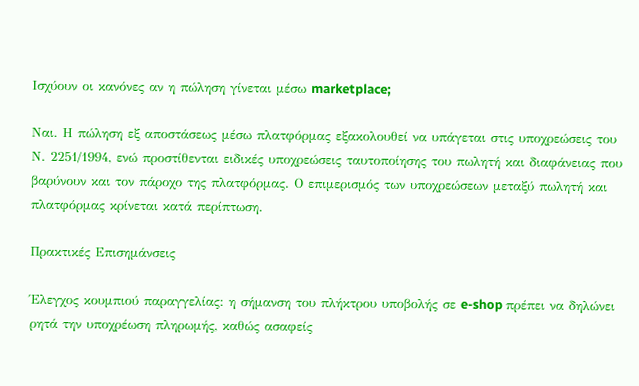Ισχύουν οι κανόνες αν η πώληση γίνεται μέσω marketplace;

Ναι. Η πώληση εξ αποστάσεως μέσω πλατφόρμας εξακολουθεί να υπάγεται στις υποχρεώσεις του Ν. 2251/1994, ενώ προστίθενται ειδικές υποχρεώσεις ταυτοποίησης του πωλητή και διαφάνειας που βαρύνουν και τον πάροχο της πλατφόρμας. Ο επιμερισμός των υποχρεώσεων μεταξύ πωλητή και πλατφόρμας κρίνεται κατά περίπτωση.

Πρακτικές Επισημάνσεις

Έλεγχος κουμπιού παραγγελίας: η σήμανση του πλήκτρου υποβολής σε e-shop πρέπει να δηλώνει ρητά την υποχρέωση πληρωμής, καθώς ασαφείς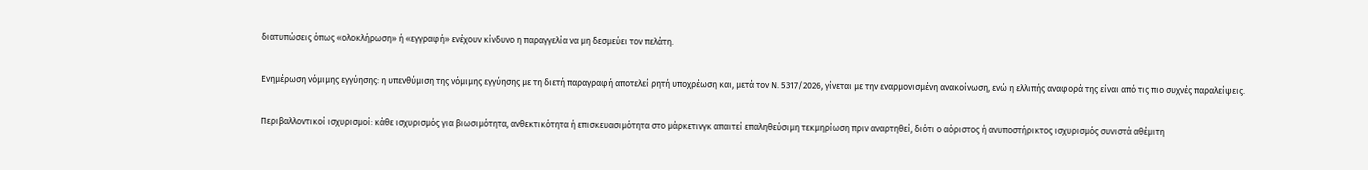διατυπώσεις όπως «ολοκλήρωση» ή «εγγραφή» ενέχουν κίνδυνο η παραγγελία να μη δεσμεύει τον πελάτη.

Ενημέρωση νόμιμης εγγύησης: η υπενθύμιση της νόμιμης εγγύησης με τη διετή παραγραφή αποτελεί ρητή υποχρέωση και, μετά τον Ν. 5317/2026, γίνεται με την εναρμονισμένη ανακοίνωση, ενώ η ελλιπής αναφορά της είναι από τις πιο συχνές παραλείψεις.

Περιβαλλοντικοί ισχυρισμοί: κάθε ισχυρισμός για βιωσιμότητα, ανθεκτικότητα ή επισκευασιμότητα στο μάρκετινγκ απαιτεί επαληθεύσιμη τεκμηρίωση πριν αναρτηθεί, διότι ο αόριστος ή ανυποστήρικτος ισχυρισμός συνιστά αθέμιτη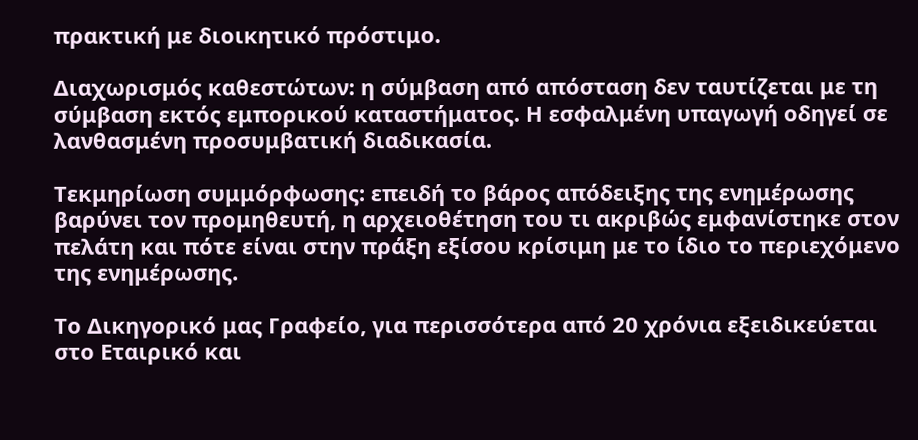πρακτική με διοικητικό πρόστιμο.

Διαχωρισμός καθεστώτων: η σύμβαση από απόσταση δεν ταυτίζεται με τη σύμβαση εκτός εμπορικού καταστήματος. Η εσφαλμένη υπαγωγή οδηγεί σε λανθασμένη προσυμβατική διαδικασία.

Τεκμηρίωση συμμόρφωσης: επειδή το βάρος απόδειξης της ενημέρωσης βαρύνει τον προμηθευτή, η αρχειοθέτηση του τι ακριβώς εμφανίστηκε στον πελάτη και πότε είναι στην πράξη εξίσου κρίσιμη με το ίδιο το περιεχόμενο της ενημέρωσης.

Το Δικηγορικό μας Γραφείο, για περισσότερα από 20 χρόνια εξειδικεύεται στο Εταιρικό και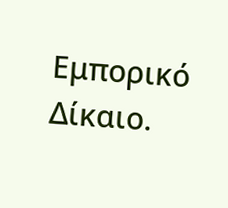Εμπορικό Δίκαιο.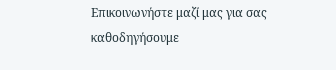Επικοινωνήστε μαζί μας για σας καθοδηγήσουμε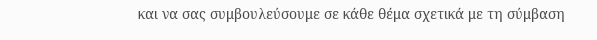και να σας συμβουλεύσουμε σε κάθε θέμα σχετικά με τη σύμβαση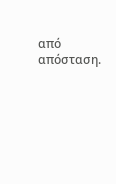από απόσταση.